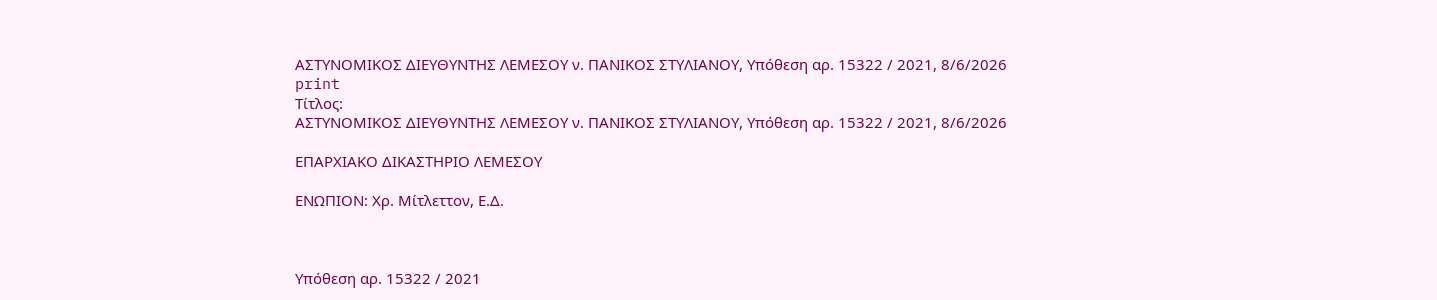ΑΣΤΥΝΟΜΙΚΟΣ ΔΙΕΥΘΥΝΤΗΣ ΛΕΜΕΣΟΥ ν. ΠΑΝΙΚΟΣ ΣΤΥΛΙΑΝΟΥ, Υπόθεση αρ. 15322 / 2021, 8/6/2026
print
Τίτλος:
ΑΣΤΥΝΟΜΙΚΟΣ ΔΙΕΥΘΥΝΤΗΣ ΛΕΜΕΣΟΥ ν. ΠΑΝΙΚΟΣ ΣΤΥΛΙΑΝΟΥ, Υπόθεση αρ. 15322 / 2021, 8/6/2026

ΕΠΑΡΧΙΑΚΟ ΔΙΚΑΣΤΗΡΙΟ ΛΕΜΕΣΟΥ

ΕΝΩΠΙΟΝ: Χρ. Μίτλεττον, Ε.Δ.



Υπόθεση αρ. 15322 / 2021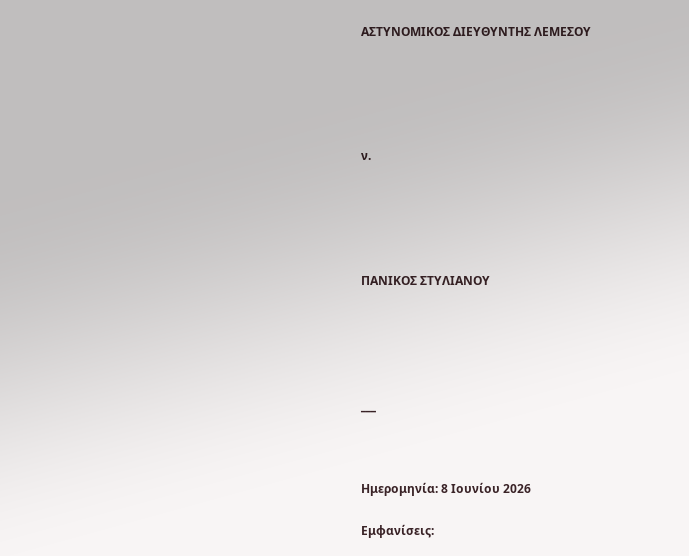ΑΣΤΥΝΟΜΙΚΟΣ ΔΙΕΥΘΥΝΤΗΣ ΛΕΜΕΣΟΥ





ν.





ΠΑΝΙΚΟΣ ΣΤΥΛΙΑΝΟΥ





___



Ημερομηνία: 8 Ιουνίου 2026

Εμφανίσεις: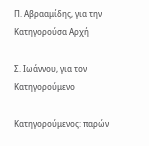Π. Αβρααμίδης, για την Κατηγορούσα Αρχή

Σ. Ιωάννου, για τον Κατηγορούμενο

Κατηγορούμενος: παρών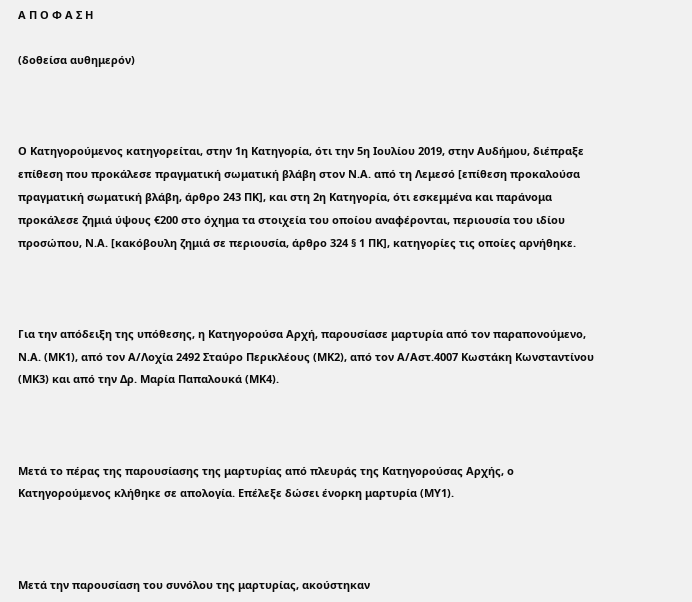Α Π Ο Φ Α Σ Η

(δοθείσα αυθημερόν)



Ο Κατηγορούμενος κατηγορείται, στην 1η Κατηγορία, ότι την 5η Ιουλίου 2019, στην Αυδήμου, διέπραξε επίθεση που προκάλεσε πραγματική σωματική βλάβη στον Ν.Α. από τη Λεμεσό [επίθεση προκαλούσα πραγματική σωματική βλάβη, άρθρο 243 ΠΚ], και στη 2η Κατηγορία, ότι εσκεμμένα και παράνομα προκάλεσε ζημιά ύψους €200 στο όχημα τα στοιχεία του οποίου αναφέρονται, περιουσία του ιδίου προσώπου, Ν.Α. [κακόβουλη ζημιά σε περιουσία, άρθρο 324 § 1 ΠΚ], κατηγορίες τις οποίες αρνήθηκε.



Για την απόδειξη της υπόθεσης, η Κατηγορούσα Αρχή, παρουσίασε μαρτυρία από τον παραπονούμενο, Ν.Α. (ΜΚ1), από τον Α/Λοχία 2492 Σταύρο Περικλέους (ΜΚ2), από τον Α/Αστ.4007 Κωστάκη Κωνσταντίνου (ΜΚ3) και από την Δρ. Μαρία Παπαλουκά (ΜΚ4).



Μετά το πέρας της παρουσίασης της μαρτυρίας από πλευράς της Κατηγορούσας Αρχής, ο Κατηγορούμενος κλήθηκε σε απολογία. Επέλεξε δώσει ένορκη μαρτυρία (ΜΥ1).



Μετά την παρουσίαση του συνόλου της μαρτυρίας, ακούστηκαν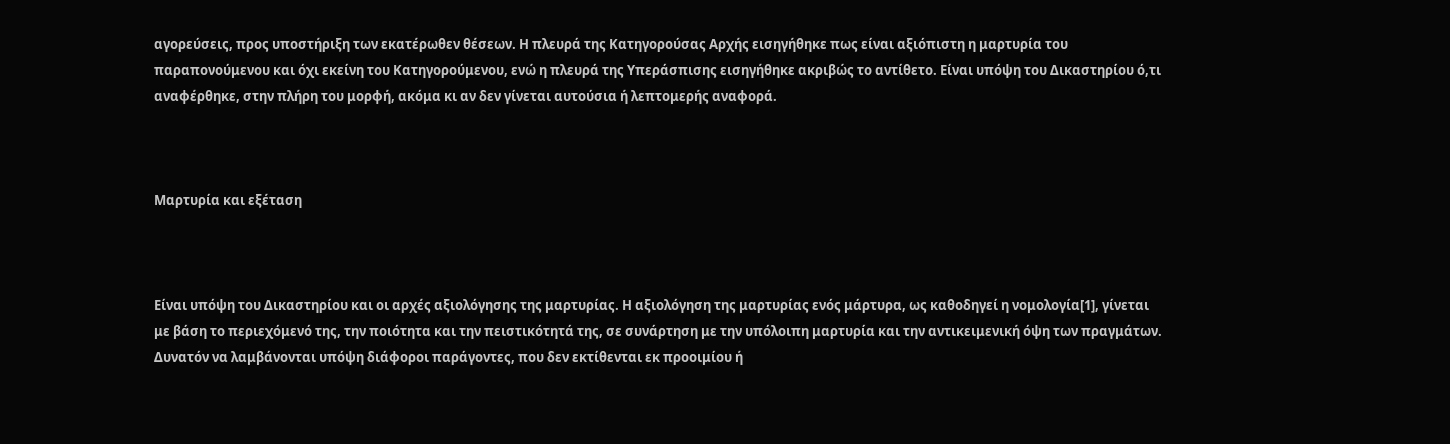αγορεύσεις, προς υποστήριξη των εκατέρωθεν θέσεων. Η πλευρά της Κατηγορούσας Αρχής εισηγήθηκε πως είναι αξιόπιστη η μαρτυρία του παραπονούμενου και όχι εκείνη του Κατηγορούμενου, ενώ η πλευρά της Υπεράσπισης εισηγήθηκε ακριβώς το αντίθετο. Είναι υπόψη του Δικαστηρίου ό,τι αναφέρθηκε, στην πλήρη του μορφή, ακόμα κι αν δεν γίνεται αυτούσια ή λεπτομερής αναφορά.



Μαρτυρία και εξέταση



Είναι υπόψη του Δικαστηρίου και οι αρχές αξιολόγησης της μαρτυρίας. Η αξιολόγηση της μαρτυρίας ενός μάρτυρα, ως καθοδηγεί η νομολογία[1], γίνεται με βάση το περιεχόμενό της, την ποιότητα και την πειστικότητά της, σε συνάρτηση με την υπόλοιπη μαρτυρία και την αντικειμενική όψη των πραγμάτων. Δυνατόν να λαμβάνονται υπόψη διάφοροι παράγοντες, που δεν εκτίθενται εκ προοιμίου ή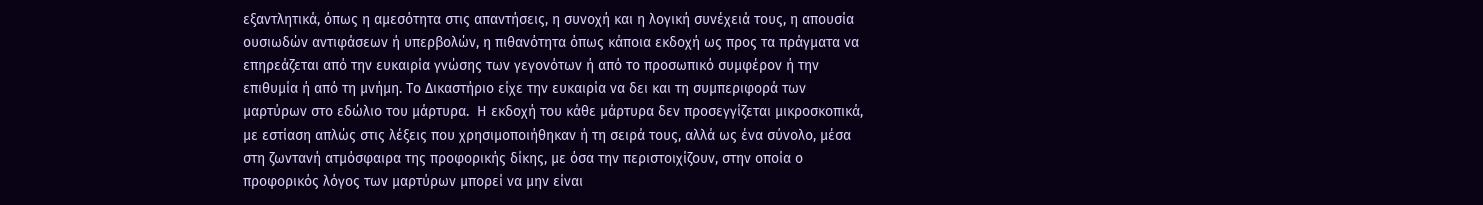εξαντλητικά, όπως η αμεσότητα στις απαντήσεις, η συνοχή και η λογική συνέχειά τους, η απουσία ουσιωδών αντιφάσεων ή υπερβολών, η πιθανότητα όπως κάποια εκδοχή ως προς τα πράγματα να επηρεάζεται από την ευκαιρία γνώσης των γεγονότων ή από το προσωπικό συμφέρον ή την επιθυμία ή από τη μνήμη. Το Δικαστήριο είχε την ευκαιρία να δει και τη συμπεριφορά των μαρτύρων στο εδώλιο του μάρτυρα.  Η εκδοχή του κάθε μάρτυρα δεν προσεγγίζεται μικροσκοπικά, με εστίαση απλώς στις λέξεις που χρησιμοποιήθηκαν ή τη σειρά τους, αλλά ως ένα σύνολο, μέσα στη ζωντανή ατμόσφαιρα της προφορικής δίκης, με όσα την περιστοιχίζουν, στην οποία ο προφορικός λόγος των μαρτύρων μπορεί να μην είναι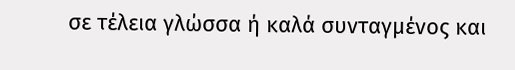σε τέλεια γλώσσα ή καλά συνταγμένος και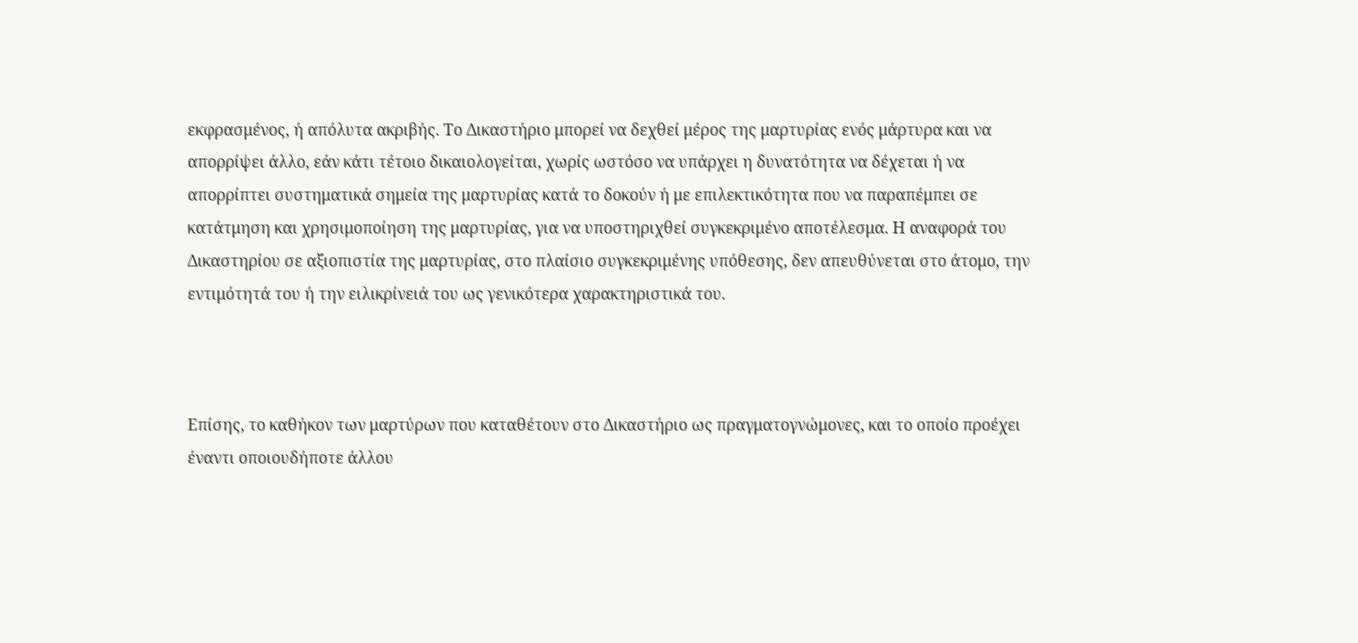εκφρασμένος, ή απόλυτα ακριβής. Το Δικαστήριο μπορεί να δεχθεί μέρος της μαρτυρίας ενός μάρτυρα και να απορρίψει άλλο, εάν κάτι τέτοιο δικαιολογείται, χωρίς ωστόσο να υπάρχει η δυνατότητα να δέχεται ή να απορρίπτει συστηματικά σημεία της μαρτυρίας κατά το δοκούν ή με επιλεκτικότητα που να παραπέμπει σε κατάτμηση και χρησιμοποίηση της μαρτυρίας, για να υποστηριχθεί συγκεκριμένο αποτέλεσμα. Η αναφορά του Δικαστηρίου σε αξιοπιστία της μαρτυρίας, στο πλαίσιο συγκεκριμένης υπόθεσης, δεν απευθύνεται στο άτομο, την εντιμότητά του ή την ειλικρίνειά του ως γενικότερα χαρακτηριστικά του.



Επίσης, το καθήκον των μαρτύρων που καταθέτουν στο Δικαστήριο ως πραγματογνώμονες, και το οποίο προέχει έναντι οποιουδήποτε άλλου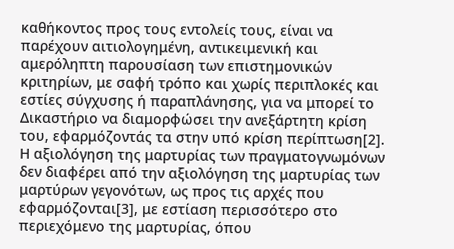καθήκοντος προς τους εντολείς τους, είναι να παρέχουν αιτιολογημένη, αντικειμενική και αμερόληπτη παρουσίαση των επιστημονικών κριτηρίων, με σαφή τρόπο και χωρίς περιπλοκές και εστίες σύγχυσης ή παραπλάνησης, για να μπορεί το Δικαστήριο να διαμορφώσει την ανεξάρτητη κρίση του, εφαρμόζοντάς τα στην υπό κρίση περίπτωση[2]. Η αξιολόγηση της μαρτυρίας των πραγματογνωμόνων δεν διαφέρει από την αξιολόγηση της μαρτυρίας των μαρτύρων γεγονότων, ως προς τις αρχές που εφαρμόζονται[3], με εστίαση περισσότερο στο περιεχόμενο της μαρτυρίας, όπου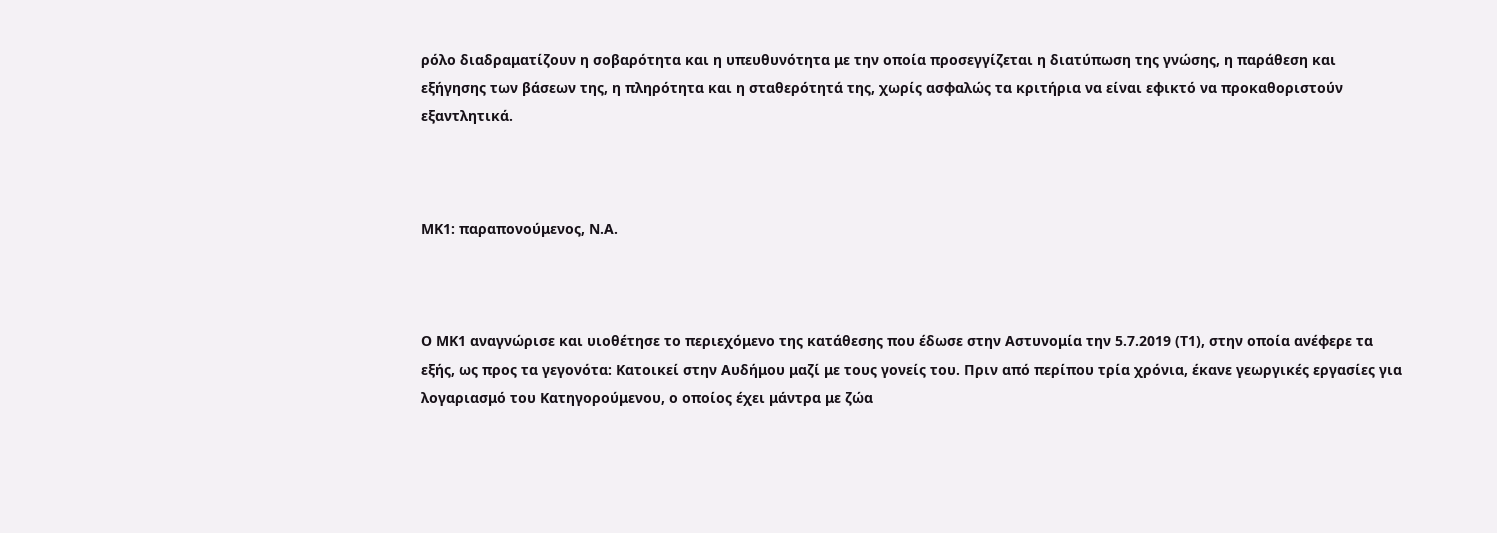ρόλο διαδραματίζουν η σοβαρότητα και η υπευθυνότητα με την οποία προσεγγίζεται η διατύπωση της γνώσης, η παράθεση και εξήγησης των βάσεων της, η πληρότητα και η σταθερότητά της, χωρίς ασφαλώς τα κριτήρια να είναι εφικτό να προκαθοριστούν εξαντλητικά.



ΜΚ1: παραπονούμενος, Ν.Α.



Ο ΜΚ1 αναγνώρισε και υιοθέτησε το περιεχόμενο της κατάθεσης που έδωσε στην Αστυνομία την 5.7.2019 (Τ1), στην οποία ανέφερε τα εξής, ως προς τα γεγονότα: Κατοικεί στην Αυδήμου μαζί με τους γονείς του. Πριν από περίπου τρία χρόνια, έκανε γεωργικές εργασίες για λογαριασμό του Κατηγορούμενου, ο οποίος έχει μάντρα με ζώα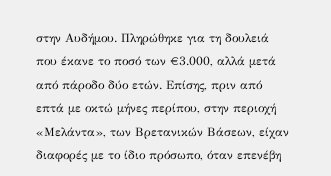στην Αυδήμου. Πληρώθηκε για τη δουλειά που έκανε το ποσό των €3.000, αλλά μετά από πάροδο δύο ετών. Επίσης, πριν από επτά με οκτώ μήνες περίπου, στην περιοχή «Μελάντα», των Βρετανικών Βάσεων, είχαν διαφορές με το ίδιο πρόσωπο, όταν επενέβη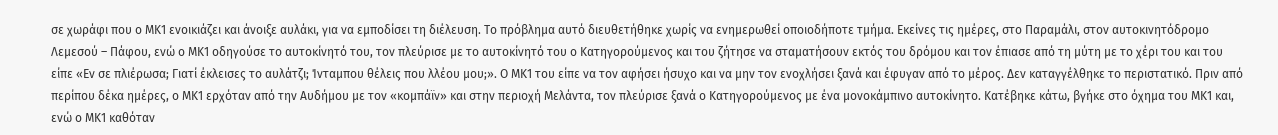σε χωράφι που ο ΜΚ1 ενοικιάζει και άνοιξε αυλάκι, για να εμποδίσει τη διέλευση. Το πρόβλημα αυτό διευθετήθηκε χωρίς να ενημερωθεί οποιοδήποτε τμήμα. Εκείνες τις ημέρες, στο Παραμάλι, στον αυτοκινητόδρομο Λεμεσού – Πάφου, ενώ ο ΜΚ1 οδηγούσε το αυτοκίνητό του, τον πλεύρισε με το αυτοκίνητό του ο Κατηγορούμενος και του ζήτησε να σταματήσουν εκτός του δρόμου και τον έπιασε από τη μύτη με το χέρι του και του είπε «Εν σε πλιέρωσα; Γιατί έκλεισες το αυλάτζι; Ίνταμπου θέλεις που λλέου μου;». Ο ΜΚ1 του είπε να τον αφήσει ήσυχο και να μην τον ενοχλήσει ξανά και έφυγαν από το μέρος. Δεν καταγγέλθηκε το περιστατικό. Πριν από περίπου δέκα ημέρες, ο ΜΚ1 ερχόταν από την Αυδήμου με τον «κομπάϊν» και στην περιοχή Μελάντα, τον πλεύρισε ξανά ο Κατηγορούμενος με ένα μονοκάμπινο αυτοκίνητο. Κατέβηκε κάτω, βγήκε στο όχημα του ΜΚ1 και, ενώ ο ΜΚ1 καθόταν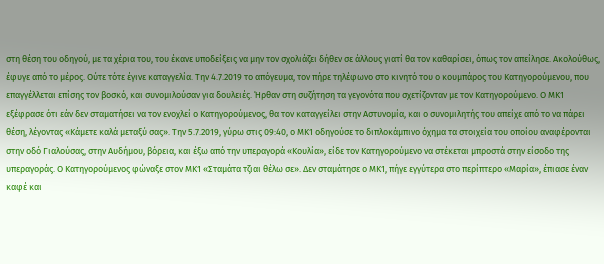στη θέση του οδηγού, με τα χέρια του, του έκανε υποδείξεις να μην τον σχολιάζει δήθεν σε άλλους γιατί θα τον καθαρίσει, όπως τον απείλησε. Ακολούθως, έφυγε από το μέρος. Ούτε τότε έγινε καταγγελία. Την 4.7.2019 το απόγευμα, τον πήρε τηλέφωνο στο κινητό του ο κουμπάρος του Κατηγορούμενου, που επαγγέλλεται επίσης τον βοσκό, και συνομιλούσαν για δουλειές. Ήρθαν στη συζήτηση τα γεγονότα που σχετίζονταν με τον Κατηγορούμενο. Ο ΜΚ1 εξέφρασε ότι εάν δεν σταματήσει να τον ενοχλεί ο Κατηγορούμενος, θα τον καταγγείλει στην Αστυνομία, και ο συνομιλητής του απείχε από το να πάρει θέση, λέγοντας «Κάμετε καλά μεταξύ σας». Την 5.7.2019, γύρω στις 09:40, ο ΜΚ1 οδηγούσε το διπλοκάμπινο όχημα τα στοιχεία του οποίου αναφέρονται στην οδό Γιαλούσας, στην Αυδήμου, βόρεια, και έξω από την υπεραγορά «Κουλία», είδε τον Κατηγορούμενο να στέκεται μπροστά στην είσοδο της υπεραγοράς. Ο Κατηγορούμενος φώναξε στον ΜΚ1 «Σταμάτα τζιαι θέλω σε». Δεν σταμάτησε ο ΜΚ1, πήγε εγγύτερα στο περίπτερο «Μαρία», έπιασε έναν καφέ και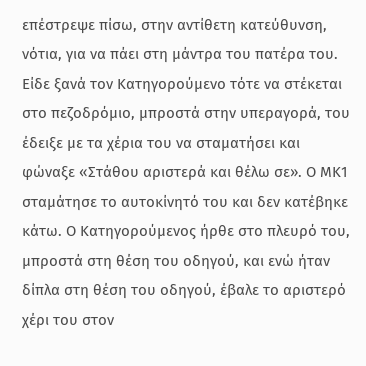επέστρεψε πίσω, στην αντίθετη κατεύθυνση, νότια, για να πάει στη μάντρα του πατέρα του. Είδε ξανά τον Κατηγορούμενο τότε να στέκεται στο πεζοδρόμιο, μπροστά στην υπεραγορά, του έδειξε με τα χέρια του να σταματήσει και φώναξε «Στάθου αριστερά και θέλω σε». Ο ΜΚ1 σταμάτησε το αυτοκίνητό του και δεν κατέβηκε κάτω. Ο Κατηγορούμενος ήρθε στο πλευρό του, μπροστά στη θέση του οδηγού, και ενώ ήταν δίπλα στη θέση του οδηγού, έβαλε το αριστερό χέρι του στον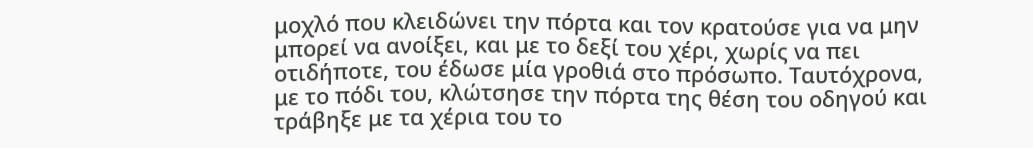μοχλό που κλειδώνει την πόρτα και τον κρατούσε για να μην μπορεί να ανοίξει, και με το δεξί του χέρι, χωρίς να πει οτιδήποτε, του έδωσε μία γροθιά στο πρόσωπο. Ταυτόχρονα, με το πόδι του, κλώτσησε την πόρτα της θέση του οδηγού και τράβηξε με τα χέρια του το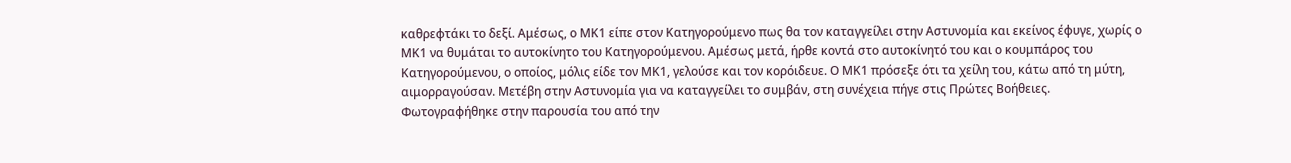καθρεφτάκι το δεξί. Αμέσως, ο ΜΚ1 είπε στον Κατηγορούμενο πως θα τον καταγγείλει στην Αστυνομία και εκείνος έφυγε, χωρίς ο ΜΚ1 να θυμάται το αυτοκίνητο του Κατηγορούμενου. Αμέσως μετά, ήρθε κοντά στο αυτοκίνητό του και ο κουμπάρος του Κατηγορούμενου, ο οποίος, μόλις είδε τον ΜΚ1, γελούσε και τον κορόιδευε. Ο ΜΚ1 πρόσεξε ότι τα χείλη του, κάτω από τη μύτη, αιμορραγούσαν. Μετέβη στην Αστυνομία για να καταγγείλει το συμβάν, στη συνέχεια πήγε στις Πρώτες Βοήθειες. Φωτογραφήθηκε στην παρουσία του από την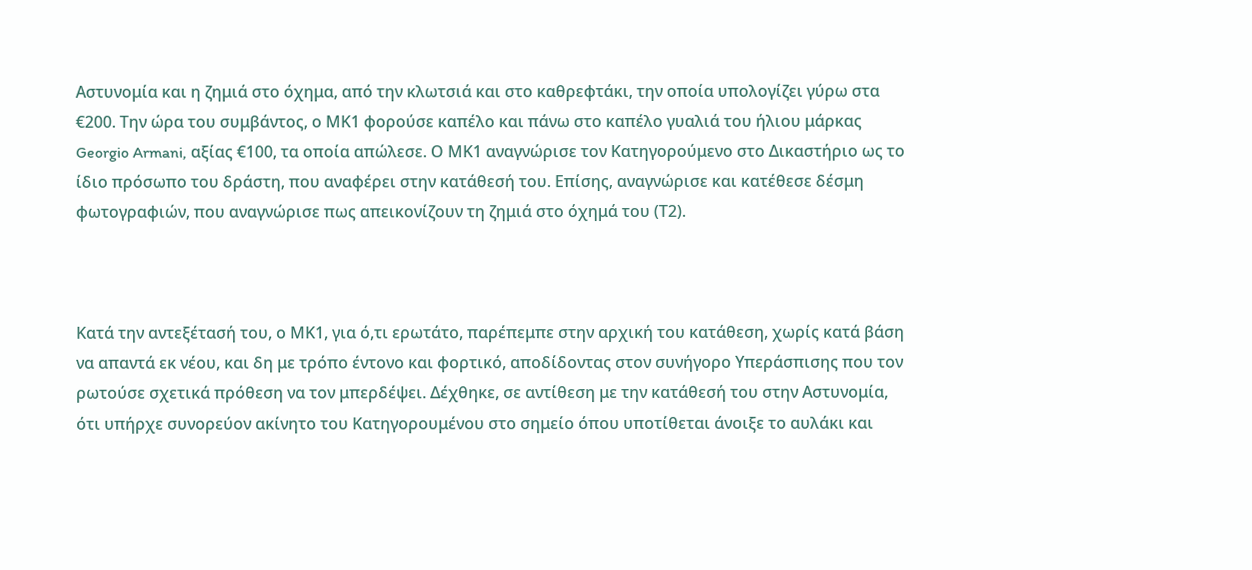Αστυνομία και η ζημιά στο όχημα, από την κλωτσιά και στο καθρεφτάκι, την οποία υπολογίζει γύρω στα €200. Την ώρα του συμβάντος, ο ΜΚ1 φορούσε καπέλο και πάνω στο καπέλο γυαλιά του ήλιου μάρκας Georgio Armani, αξίας €100, τα οποία απώλεσε. Ο ΜΚ1 αναγνώρισε τον Κατηγορούμενο στο Δικαστήριο ως το ίδιο πρόσωπο του δράστη, που αναφέρει στην κατάθεσή του. Επίσης, αναγνώρισε και κατέθεσε δέσμη φωτογραφιών, που αναγνώρισε πως απεικονίζουν τη ζημιά στο όχημά του (Τ2).



Κατά την αντεξέτασή του, ο ΜΚ1, για ό,τι ερωτάτο, παρέπεμπε στην αρχική του κατάθεση, χωρίς κατά βάση να απαντά εκ νέου, και δη με τρόπο έντονο και φορτικό, αποδίδοντας στον συνήγορο Υπεράσπισης που τον ρωτούσε σχετικά πρόθεση να τον μπερδέψει. Δέχθηκε, σε αντίθεση με την κατάθεσή του στην Αστυνομία, ότι υπήρχε συνορεύον ακίνητο του Κατηγορουμένου στο σημείο όπου υποτίθεται άνοιξε το αυλάκι και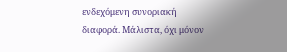ενδεχόμενη συνοριακή διαφορά. Μάλιστα, όχι μόνον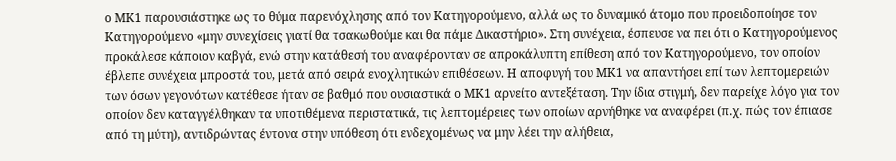ο ΜΚ1 παρουσιάστηκε ως το θύμα παρενόχλησης από τον Κατηγορούμενο, αλλά ως το δυναμικό άτομο που προειδοποίησε τον Κατηγορούμενο «μην συνεχίσεις γιατί θα τσακωθούμε και θα πάμε Δικαστήριο». Στη συνέχεια, έσπευσε να πει ότι ο Κατηγορούμενος προκάλεσε κάποιον καβγά, ενώ στην κατάθεσή του αναφέρονταν σε απροκάλυπτη επίθεση από τον Κατηγορούμενο, τον οποίον έβλεπε συνέχεια μπροστά του, μετά από σειρά ενοχλητικών επιθέσεων. Η αποφυγή του ΜΚ1 να απαντήσει επί των λεπτομερειών των όσων γεγονότων κατέθεσε ήταν σε βαθμό που ουσιαστικά ο ΜΚ1 αρνείτο αντεξέταση. Την ίδια στιγμή, δεν παρείχε λόγο για τον οποίον δεν καταγγέλθηκαν τα υποτιθέμενα περιστατικά, τις λεπτομέρειες των οποίων αρνήθηκε να αναφέρει (π.χ. πώς τον έπιασε από τη μύτη), αντιδρώντας έντονα στην υπόθεση ότι ενδεχομένως να μην λέει την αλήθεια,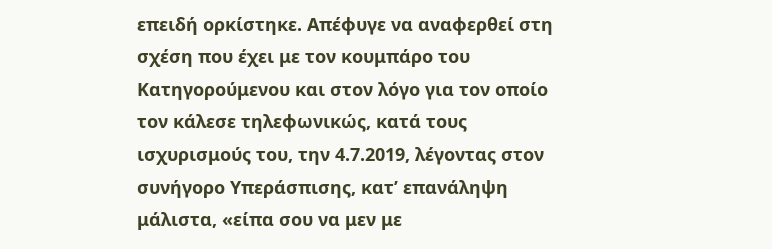επειδή ορκίστηκε. Απέφυγε να αναφερθεί στη σχέση που έχει με τον κουμπάρο του Κατηγορούμενου και στον λόγο για τον οποίο τον κάλεσε τηλεφωνικώς, κατά τους ισχυρισμούς του, την 4.7.2019, λέγοντας στον συνήγορο Υπεράσπισης, κατ’ επανάληψη μάλιστα, «είπα σου να μεν με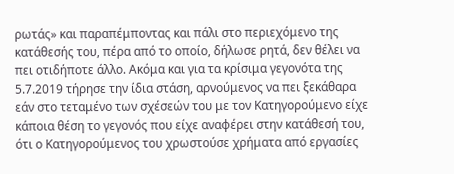ρωτάς» και παραπέμποντας και πάλι στο περιεχόμενο της κατάθεσής του, πέρα από το οποίο, δήλωσε ρητά, δεν θέλει να πει οτιδήποτε άλλο. Ακόμα και για τα κρίσιμα γεγονότα της 5.7.2019 τήρησε την ίδια στάση, αρνούμενος να πει ξεκάθαρα εάν στο τεταμένο των σχέσεών του με τον Κατηγορούμενο είχε κάποια θέση το γεγονός που είχε αναφέρει στην κατάθεσή του, ότι ο Κατηγορούμενος του χρωστούσε χρήματα από εργασίες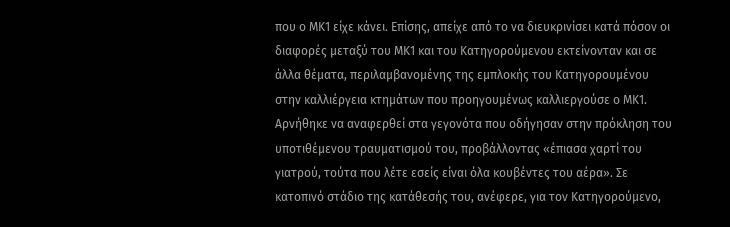που ο ΜΚ1 είχε κάνει. Επίσης, απείχε από το να διευκρινίσει κατά πόσον οι διαφορές μεταξύ του ΜΚ1 και του Κατηγορούμενου εκτείνονταν και σε άλλα θέματα, περιλαμβανομένης της εμπλοκής του Κατηγορουμένου στην καλλιέργεια κτημάτων που προηγουμένως καλλιεργούσε ο ΜΚ1. Αρνήθηκε να αναφερθεί στα γεγονότα που οδήγησαν στην πρόκληση του υποτιθέμενου τραυματισμού του, προβάλλοντας «έπιασα χαρτί του γιατρού, τούτα που λέτε εσείς είναι όλα κουβέντες του αέρα». Σε κατοπινό στάδιο της κατάθεσής του, ανέφερε, για τον Κατηγορούμενο,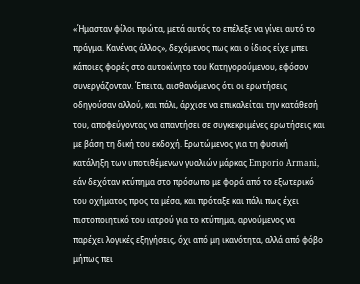«Ήμασταν φίλοι πρώτα, μετά αυτός το επέλεξε να γίνει αυτό το πράγμα. Κανένας άλλος», δεχόμενος πως και ο ίδιος είχε μπει κάποιες φορές στο αυτοκίνητο του Κατηγορούμενου, εφόσον συνεργάζονταν. Έπειτα, αισθανόμενος ότι οι ερωτήσεις οδηγούσαν αλλού, και πάλι, άρχισε να επικαλείται την κατάθεσή του, αποφεύγοντας να απαντήσει σε συγκεκριμένες ερωτήσεις και με βάση τη δική του εκδοχή. Ερωτώμενος για τη φυσική κατάληξη των υποτιθέμενων γυαλιών μάρκας Emporio Armani, εάν δεχόταν κτύπημα στο πρόσωπο με φορά από το εξωτερικό του οχήματος προς τα μέσα, και πρόταξε και πάλι πως έχει πιστοποιητικό του ιατρού για το κτύπημα, αρνούμενος να παρέχει λογικές εξηγήσεις, όχι από μη ικανότητα, αλλά από φόβο μήπως πει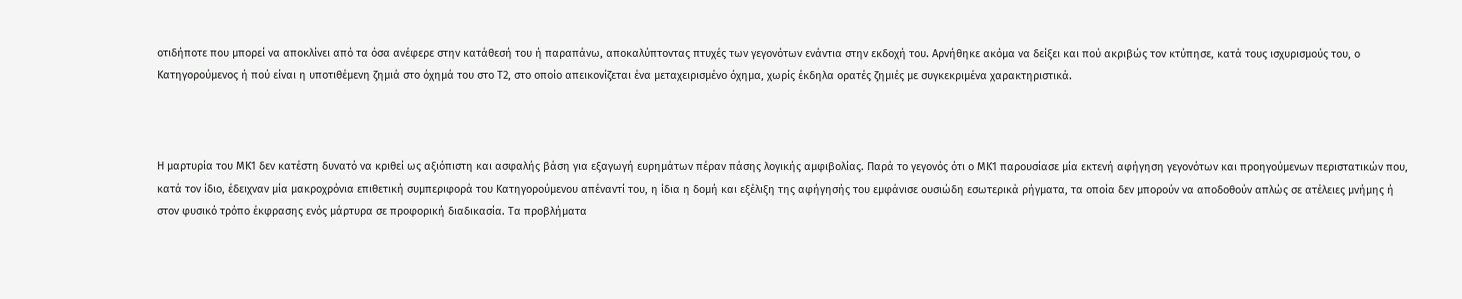οτιδήποτε που μπορεί να αποκλίνει από τα όσα ανέφερε στην κατάθεσή του ή παραπάνω, αποκαλύπτοντας πτυχές των γεγονότων ενάντια στην εκδοχή του. Αρνήθηκε ακόμα να δείξει και πού ακριβώς τον κτύπησε, κατά τους ισχυρισμούς του, ο Κατηγορούμενος ή πού είναι η υποτιθέμενη ζημιά στο όχημά του στο Τ2, στο οποίο απεικονίζεται ένα μεταχειρισμένο όχημα, χωρίς έκδηλα ορατές ζημιές με συγκεκριμένα χαρακτηριστικά.



Η μαρτυρία του ΜΚ1 δεν κατέστη δυνατό να κριθεί ως αξιόπιστη και ασφαλής βάση για εξαγωγή ευρημάτων πέραν πάσης λογικής αμφιβολίας. Παρά το γεγονός ότι ο ΜΚ1 παρουσίασε μία εκτενή αφήγηση γεγονότων και προηγούμενων περιστατικών που, κατά τον ίδιο, έδειχναν μία μακροχρόνια επιθετική συμπεριφορά του Κατηγορούμενου απέναντί του, η ίδια η δομή και εξέλιξη της αφήγησής του εμφάνισε ουσιώδη εσωτερικά ρήγματα, τα οποία δεν μπορούν να αποδοθούν απλώς σε ατέλειες μνήμης ή στον φυσικό τρόπο έκφρασης ενός μάρτυρα σε προφορική διαδικασία. Τα προβλήματα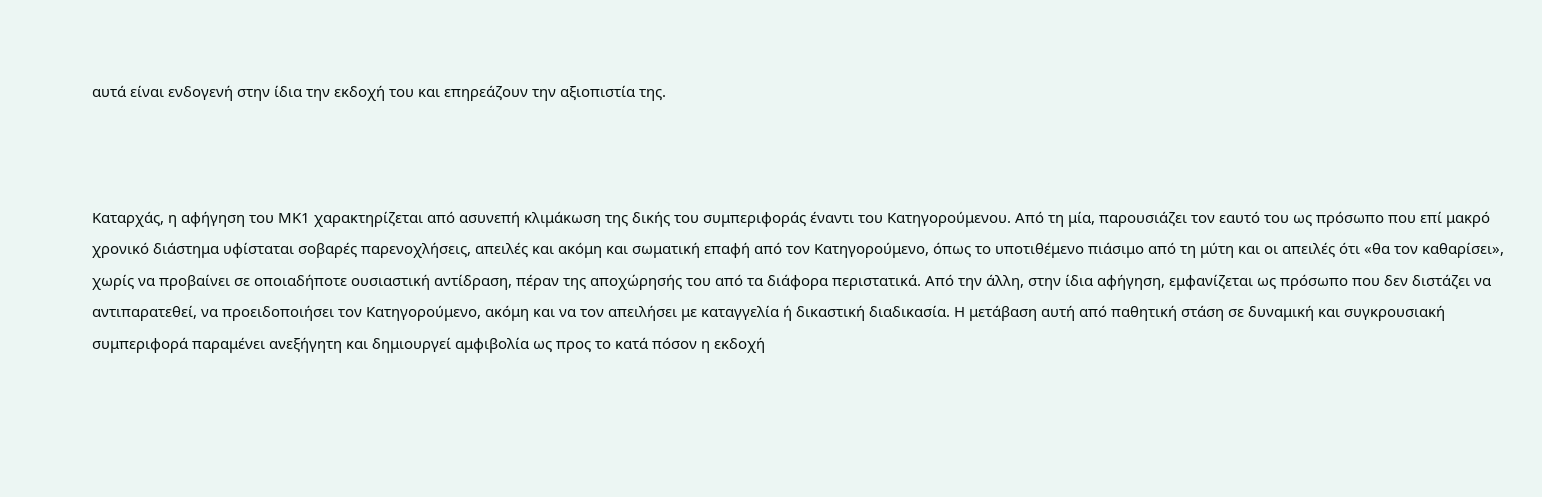αυτά είναι ενδογενή στην ίδια την εκδοχή του και επηρεάζουν την αξιοπιστία της.



Καταρχάς, η αφήγηση του ΜΚ1 χαρακτηρίζεται από ασυνεπή κλιμάκωση της δικής του συμπεριφοράς έναντι του Κατηγορούμενου. Από τη μία, παρουσιάζει τον εαυτό του ως πρόσωπο που επί μακρό χρονικό διάστημα υφίσταται σοβαρές παρενοχλήσεις, απειλές και ακόμη και σωματική επαφή από τον Κατηγορούμενο, όπως το υποτιθέμενο πιάσιμο από τη μύτη και οι απειλές ότι «θα τον καθαρίσει», χωρίς να προβαίνει σε οποιαδήποτε ουσιαστική αντίδραση, πέραν της αποχώρησής του από τα διάφορα περιστατικά. Από την άλλη, στην ίδια αφήγηση, εμφανίζεται ως πρόσωπο που δεν διστάζει να αντιπαρατεθεί, να προειδοποιήσει τον Κατηγορούμενο, ακόμη και να τον απειλήσει με καταγγελία ή δικαστική διαδικασία. Η μετάβαση αυτή από παθητική στάση σε δυναμική και συγκρουσιακή συμπεριφορά παραμένει ανεξήγητη και δημιουργεί αμφιβολία ως προς το κατά πόσον η εκδοχή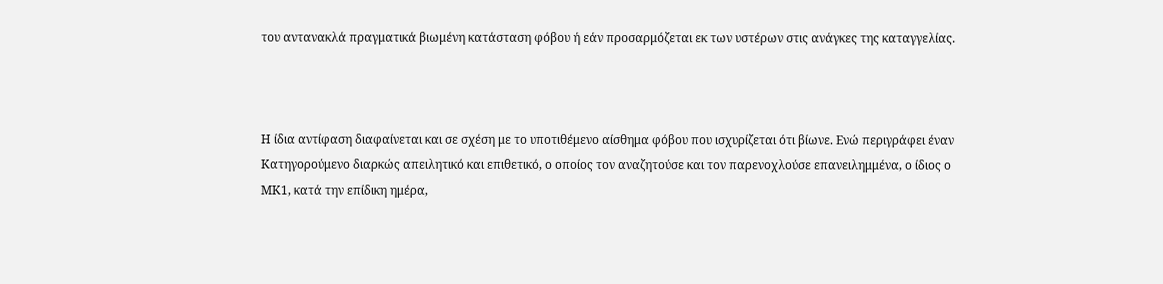του αντανακλά πραγματικά βιωμένη κατάσταση φόβου ή εάν προσαρμόζεται εκ των υστέρων στις ανάγκες της καταγγελίας.



Η ίδια αντίφαση διαφαίνεται και σε σχέση με το υποτιθέμενο αίσθημα φόβου που ισχυρίζεται ότι βίωνε. Ενώ περιγράφει έναν Κατηγορούμενο διαρκώς απειλητικό και επιθετικό, ο οποίος τον αναζητούσε και τον παρενοχλούσε επανειλημμένα, ο ίδιος ο ΜΚ1, κατά την επίδικη ημέρα,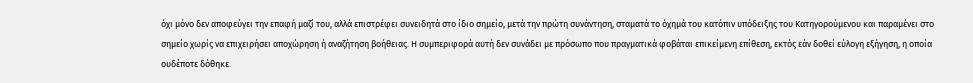όχι μόνο δεν αποφεύγει την επαφή μαζί του, αλλά επιστρέφει συνειδητά στο ίδιο σημείο, μετά την πρώτη συνάντηση, σταματά το όχημά του κατόπιν υπόδειξης του Κατηγορούμενου και παραμένει στο σημείο χωρίς να επιχειρήσει αποχώρηση ή αναζήτηση βοήθειας. Η συμπεριφορά αυτή δεν συνάδει με πρόσωπο που πραγματικά φοβάται επικείμενη επίθεση, εκτός εάν δοθεί εύλογη εξήγηση, η οποία ουδέποτε δόθηκε.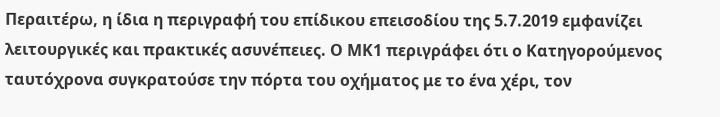Περαιτέρω, η ίδια η περιγραφή του επίδικου επεισοδίου της 5.7.2019 εμφανίζει λειτουργικές και πρακτικές ασυνέπειες. Ο ΜΚ1 περιγράφει ότι ο Κατηγορούμενος ταυτόχρονα συγκρατούσε την πόρτα του οχήματος με το ένα χέρι, τον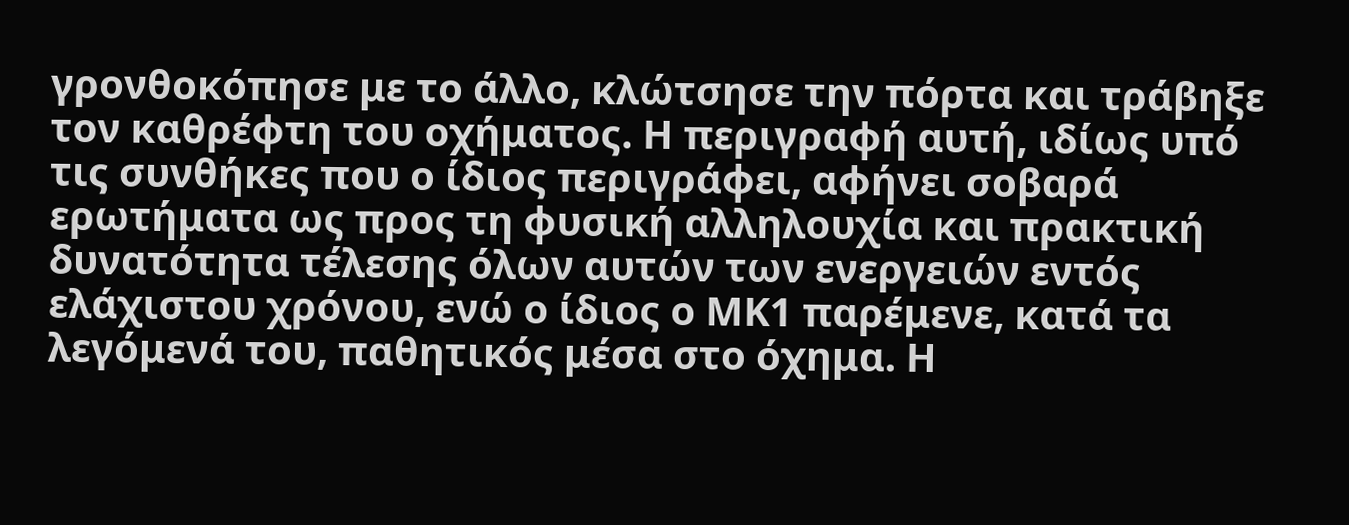γρονθοκόπησε με το άλλο, κλώτσησε την πόρτα και τράβηξε τον καθρέφτη του οχήματος. Η περιγραφή αυτή, ιδίως υπό τις συνθήκες που ο ίδιος περιγράφει, αφήνει σοβαρά ερωτήματα ως προς τη φυσική αλληλουχία και πρακτική δυνατότητα τέλεσης όλων αυτών των ενεργειών εντός ελάχιστου χρόνου, ενώ ο ίδιος ο ΜΚ1 παρέμενε, κατά τα λεγόμενά του, παθητικός μέσα στο όχημα. Η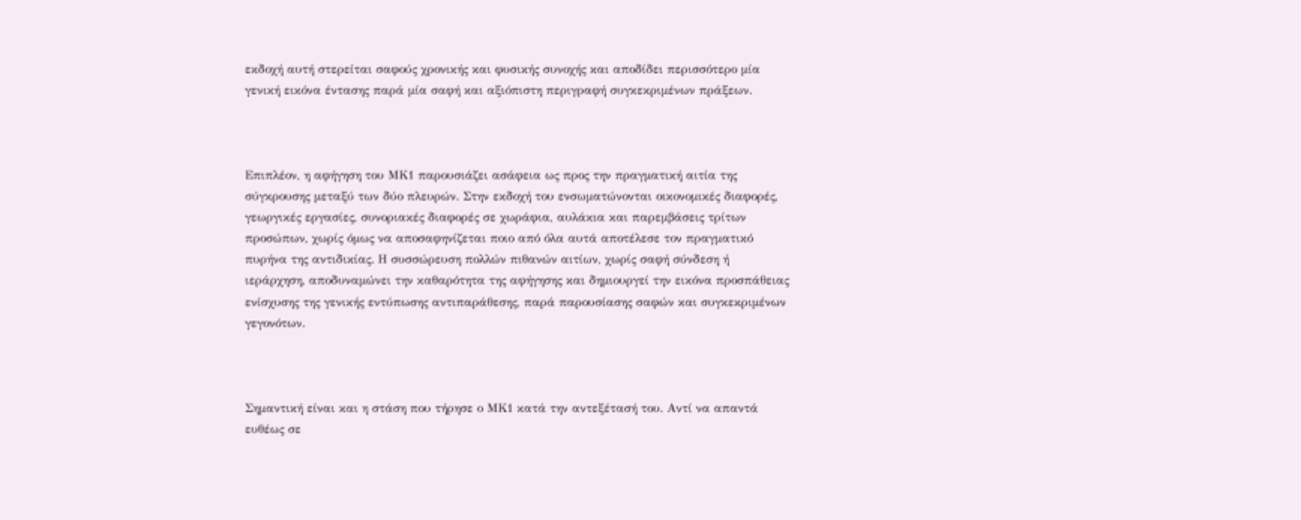εκδοχή αυτή στερείται σαφούς χρονικής και φυσικής συνοχής και αποδίδει περισσότερο μία γενική εικόνα έντασης παρά μία σαφή και αξιόπιστη περιγραφή συγκεκριμένων πράξεων.



Επιπλέον, η αφήγηση του ΜΚ1 παρουσιάζει ασάφεια ως προς την πραγματική αιτία της σύγκρουσης μεταξύ των δύο πλευρών. Στην εκδοχή του ενσωματώνονται οικονομικές διαφορές, γεωργικές εργασίες, συνοριακές διαφορές σε χωράφια, αυλάκια και παρεμβάσεις τρίτων προσώπων, χωρίς όμως να αποσαφηνίζεται ποιο από όλα αυτά αποτέλεσε τον πραγματικό πυρήνα της αντιδικίας. Η συσσώρευση πολλών πιθανών αιτίων, χωρίς σαφή σύνδεση ή ιεράρχηση, αποδυναμώνει την καθαρότητα της αφήγησης και δημιουργεί την εικόνα προσπάθειας ενίσχυσης της γενικής εντύπωσης αντιπαράθεσης, παρά παρουσίασης σαφών και συγκεκριμένων γεγονότων.



Σημαντική είναι και η στάση που τήρησε ο ΜΚ1 κατά την αντεξέτασή του. Αντί να απαντά ευθέως σε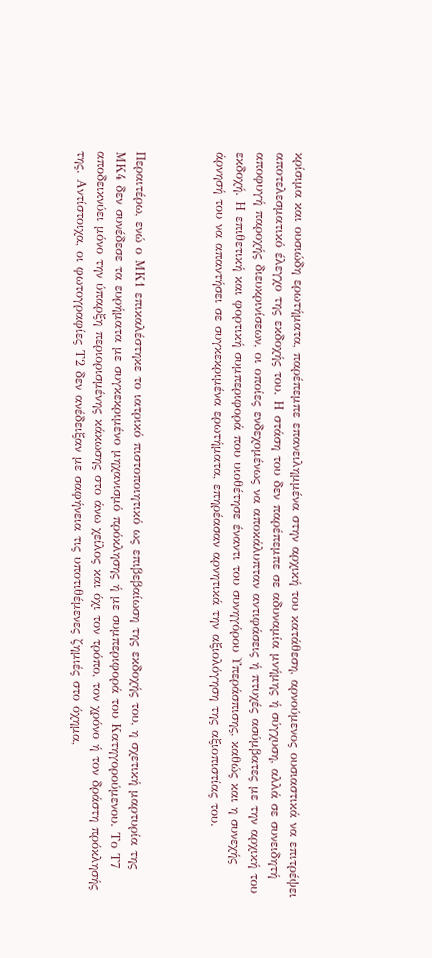κρίσιμα και ουσιώδη ερωτήματα, παρέπεμπε επανειλημμένα στην αρχική του κατάθεση, αρνούμενος ουσιαστικά να επιτρέψει αποτελεσματικό έλεγχο της εκδοχής του. Η στάση του δεν παρέπεμπε σε αδυναμία μνήμης ή σύγχυση, αλλά σε συνειδητή αποφυγή παροχής διευκρινίσεων, οι οποίες ενδεχομένως να αποκάλυπταν αντιφάσεις ή πτυχές ασύμβατες με την αρχική του εκδοχή. Η επιθετική και φορτική συμπεριφορά που υιοθέτησε έναντι του συνηγόρου Υπεράσπισης, καθώς και η συνεχής άρνησή του να απαντήσει σε συγκεκριμένα ερωτήματα, επηρέασαν αρνητικά την αξιολόγηση της αξιοπιστίας του.



Περαιτέρω, ενώ ο ΜΚ1 επικαλέστηκε το ιατρικό πιστοποιητικό ως επιβεβαίωση της εκδοχής του, η σχετική μαρτυρία της ΜΚ4 δεν συνέδεσε τα ευρήματα με συγκεκριμένο μηχανισμό πρόκλησης ή με συμπεριφορά του Κατηγορούμενου. Το Τ7 αποδεικνύει μόνο την ύπαρξη περιορισμένης κάκωσης στο άνω χείλος και όχι τον τρόπο, τον χρόνο ή τον δράστη πρόκλησής της. Αντίστοιχα, οι φωτογραφίες Τ2 δεν ανέδειξαν με σαφήνεια τις υποτιθέμενες ζημιές στο όχημα,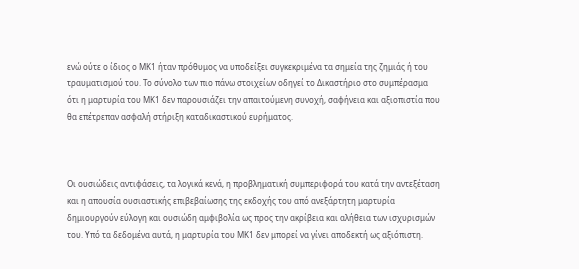ενώ ούτε ο ίδιος ο ΜΚ1 ήταν πρόθυμος να υποδείξει συγκεκριμένα τα σημεία της ζημιάς ή του τραυματισμού του. Το σύνολο των πιο πάνω στοιχείων οδηγεί το Δικαστήριο στο συμπέρασμα ότι η μαρτυρία του ΜΚ1 δεν παρουσιάζει την απαιτούμενη συνοχή, σαφήνεια και αξιοπιστία που θα επέτρεπαν ασφαλή στήριξη καταδικαστικού ευρήματος.



Οι ουσιώδεις αντιφάσεις, τα λογικά κενά, η προβληματική συμπεριφορά του κατά την αντεξέταση και η απουσία ουσιαστικής επιβεβαίωσης της εκδοχής του από ανεξάρτητη μαρτυρία δημιουργούν εύλογη και ουσιώδη αμφιβολία ως προς την ακρίβεια και αλήθεια των ισχυρισμών του. Υπό τα δεδομένα αυτά, η μαρτυρία του ΜΚ1 δεν μπορεί να γίνει αποδεκτή ως αξιόπιστη.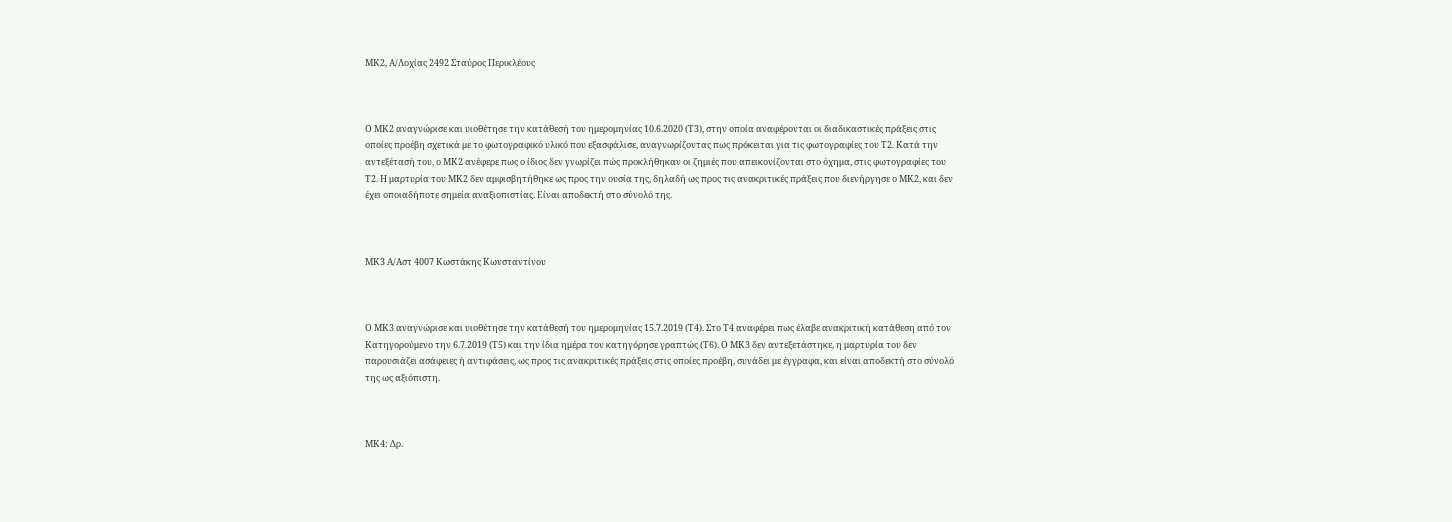ΜΚ2, Α/Λοχίας 2492 Σταύρος Περικλέους



Ο ΜΚ2 αναγνώρισε και υιοθέτησε την κατάθεσή του ημερομηνίας 10.6.2020 (Τ3), στην οποία αναφέρονται οι διαδικαστικές πράξεις στις οποίες προέβη σχετικά με το φωτογραφικό υλικό που εξασφάλισε, αναγνωρίζοντας πως πρόκειται για τις φωτογραφίες του Τ2. Κατά την αντεξέτασή του, ο ΜΚ2 ανέφερε πως ο ίδιος δεν γνωρίζει πώς προκλήθηκαν οι ζημιές που απεικονίζονται στο όχημα, στις φωτογραφίες του Τ2. Η μαρτυρία του ΜΚ2 δεν αμφισβητήθηκε ως προς την ουσία της, δηλαδή ως προς τις ανακριτικές πράξεις που διενήργησε ο ΜΚ2, και δεν έχει οποιαδήποτε σημεία αναξιοπιστίας. Είναι αποδεκτή στο σύνολό της.



ΜΚ3 Α/Αστ 4007 Κωστάκης Κωνσταντίνου



Ο ΜΚ3 αναγνώρισε και υιοθέτησε την κατάθεσή του ημερομηνίας 15.7.2019 (Τ4). Στο Τ4 αναφέρει πως έλαβε ανακριτική κατάθεση από τον Κατηγορούμενο την 6.7.2019 (Τ5) και την ίδια ημέρα τον κατηγόρησε γραπτώς (Τ6). Ο ΜΚ3 δεν αντεξετάστηκε, η μαρτυρία του δεν παρουσιάζει ασάφειες ή αντιφάσεις, ως προς τις ανακριτικές πράξεις στις οποίες προέβη, συνάδει με έγγραφα, και είναι αποδεκτή στο σύνολό της ως αξιόπιστη.



ΜΚ4: Δρ.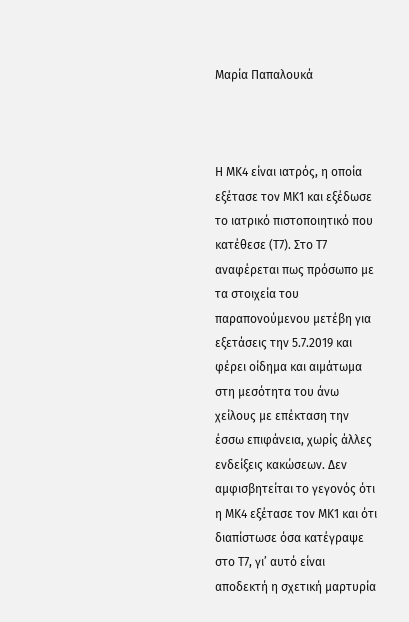Μαρία Παπαλουκά



Η ΜΚ4 είναι ιατρός, η οποία εξέτασε τον ΜΚ1 και εξέδωσε το ιατρικό πιστοποιητικό που κατέθεσε (Τ7). Στο Τ7 αναφέρεται πως πρόσωπο με τα στοιχεία του παραπονούμενου μετέβη για εξετάσεις την 5.7.2019 και φέρει οίδημα και αιμάτωμα στη μεσότητα του άνω χείλους με επέκταση την έσσω επιφάνεια, χωρίς άλλες ενδείξεις κακώσεων. Δεν αμφισβητείται το γεγονός ότι η ΜΚ4 εξέτασε τον ΜΚ1 και ότι διαπίστωσε όσα κατέγραψε στο Τ7, γι’ αυτό είναι αποδεκτή η σχετική μαρτυρία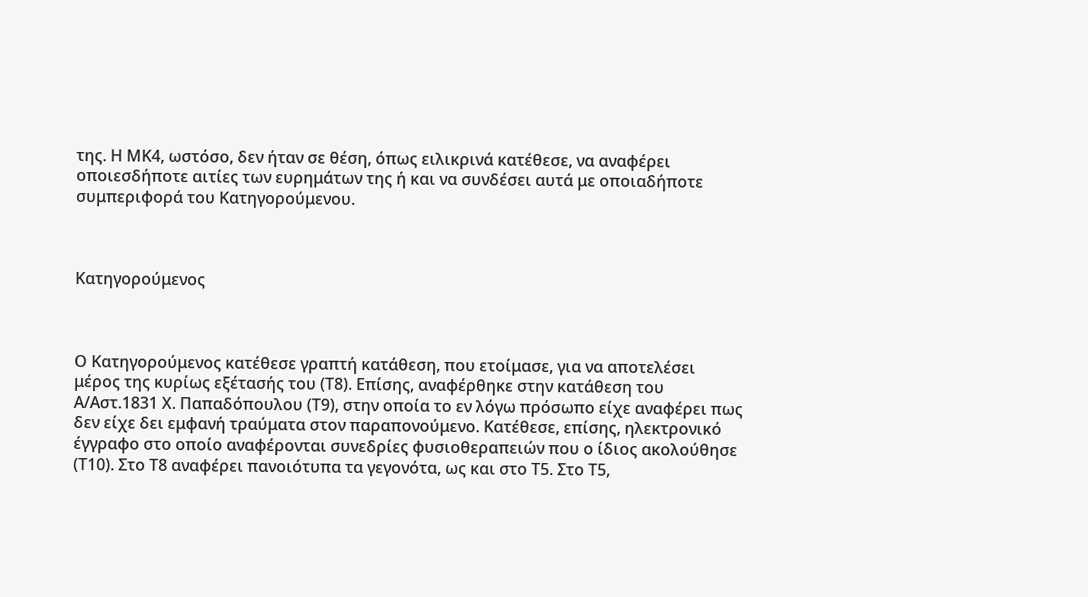της. Η ΜΚ4, ωστόσο, δεν ήταν σε θέση, όπως ειλικρινά κατέθεσε, να αναφέρει οποιεσδήποτε αιτίες των ευρημάτων της ή και να συνδέσει αυτά με οποιαδήποτε συμπεριφορά του Κατηγορούμενου.



Κατηγορούμενος



Ο Κατηγορούμενος κατέθεσε γραπτή κατάθεση, που ετοίμασε, για να αποτελέσει μέρος της κυρίως εξέτασής του (Τ8). Επίσης, αναφέρθηκε στην κατάθεση του Α/Αστ.1831 Χ. Παπαδόπουλου (Τ9), στην οποία το εν λόγω πρόσωπο είχε αναφέρει πως δεν είχε δει εμφανή τραύματα στον παραπονούμενο. Κατέθεσε, επίσης, ηλεκτρονικό έγγραφο στο οποίο αναφέρονται συνεδρίες φυσιοθεραπειών που ο ίδιος ακολούθησε (Τ10). Στο Τ8 αναφέρει πανοιότυπα τα γεγονότα, ως και στο Τ5. Στο Τ5,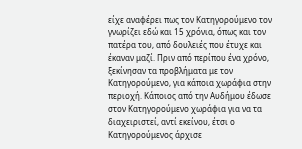είχε αναφέρει πως τον Κατηγορούμενο τον γνωρίζει εδώ και 15 χρόνια, όπως και τον πατέρα του, από δουλειές που έτυχε και έκαναν μαζί. Πριν από περίπου ένα χρόνο, ξεκίνησαν τα προβλήματα με τον Κατηγορούμενο, για κάποια χωράφια στην περιοχή. Κάποιος από την Αυδήμου έδωσε στον Κατηγορούμενο χωράφια για να τα διαχειριστεί, αντί εκείνου, έτσι ο Κατηγορούμενος άρχισε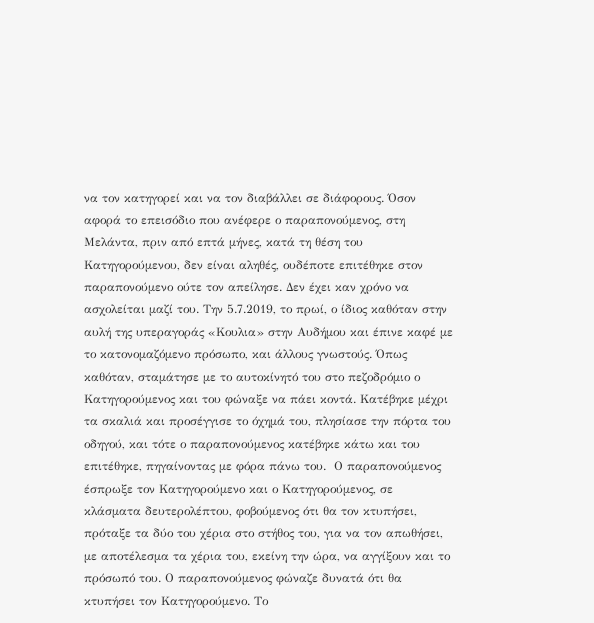να τον κατηγορεί και να τον διαβάλλει σε διάφορους. Όσον αφορά το επεισόδιο που ανέφερε ο παραπονούμενος, στη Μελάντα, πριν από επτά μήνες, κατά τη θέση του Κατηγορούμενου, δεν είναι αληθές, ουδέποτε επιτέθηκε στον παραπονούμενο ούτε τον απείλησε. Δεν έχει καν χρόνο να ασχολείται μαζί του. Την 5.7.2019, το πρωί, ο ίδιος καθόταν στην αυλή της υπεραγοράς «Κουλια» στην Αυδήμου και έπινε καφέ με το κατονομαζόμενο πρόσωπο, και άλλους γνωστούς. Όπως καθόταν, σταμάτησε με το αυτοκίνητό του στο πεζοδρόμιο ο Κατηγορούμενος και του φώναξε να πάει κοντά. Κατέβηκε μέχρι τα σκαλιά και προσέγγισε το όχημά του, πλησίασε την πόρτα του οδηγού, και τότε ο παραπονούμενος κατέβηκε κάτω και του επιτέθηκε, πηγαίνοντας με φόρα πάνω του.  Ο παραπονούμενος έσπρωξε τον Κατηγορούμενο και ο Κατηγορούμενος, σε κλάσματα δευτερολέπτου, φοβούμενος ότι θα τον κτυπήσει, πρόταξε τα δύο του χέρια στο στήθος του, για να τον απωθήσει, με αποτέλεσμα τα χέρια του, εκείνη την ώρα, να αγγίξουν και το πρόσωπό του. Ο παραπονούμενος φώναζε δυνατά ότι θα κτυπήσει τον Κατηγορούμενο. Το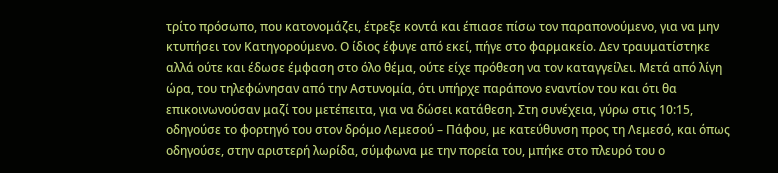τρίτο πρόσωπο, που κατονομάζει, έτρεξε κοντά και έπιασε πίσω τον παραπονούμενο, για να μην κτυπήσει τον Κατηγορούμενο. Ο ίδιος έφυγε από εκεί, πήγε στο φαρμακείο. Δεν τραυματίστηκε αλλά ούτε και έδωσε έμφαση στο όλο θέμα, ούτε είχε πρόθεση να τον καταγγείλει. Μετά από λίγη ώρα, του τηλεφώνησαν από την Αστυνομία, ότι υπήρχε παράπονο εναντίον του και ότι θα επικοινωνούσαν μαζί του μετέπειτα, για να δώσει κατάθεση. Στη συνέχεια, γύρω στις 10:15, οδηγούσε το φορτηγό του στον δρόμο Λεμεσού – Πάφου, με κατεύθυνση προς τη Λεμεσό, και όπως οδηγούσε, στην αριστερή λωρίδα, σύμφωνα με την πορεία του, μπήκε στο πλευρό του ο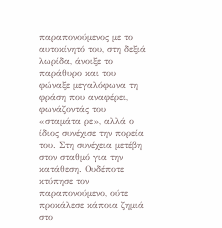παραπονούμενος με το αυτοκίνητό του, στη δεξιά λωρίδα, άνοιξε το παράθυρο και του φώναξε μεγαλόφωνα τη φράση που αναφέρει, φωνάζοντάς του «σταμάτα ρε», αλλά ο ίδιος συνέχισε την πορεία του. Στη συνέχεια μετέβη στον σταθμό για την κατάθεση. Ουδέποτε κτύπησε τον παραπονούμενο, ούτε προκάλεσε κάποια ζημιά στο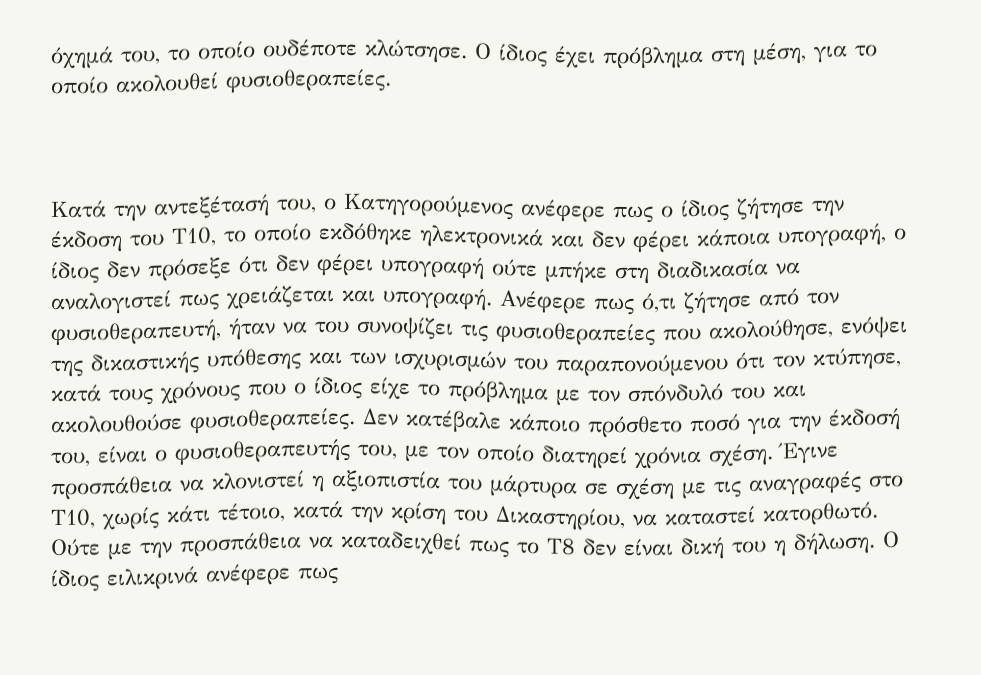όχημά του, το οποίο ουδέποτε κλώτσησε. Ο ίδιος έχει πρόβλημα στη μέση, για το οποίο ακολουθεί φυσιοθεραπείες.



Κατά την αντεξέτασή του, ο Κατηγορούμενος ανέφερε πως ο ίδιος ζήτησε την έκδοση του Τ10, το οποίο εκδόθηκε ηλεκτρονικά και δεν φέρει κάποια υπογραφή, ο ίδιος δεν πρόσεξε ότι δεν φέρει υπογραφή ούτε μπήκε στη διαδικασία να αναλογιστεί πως χρειάζεται και υπογραφή. Ανέφερε πως ό,τι ζήτησε από τον φυσιοθεραπευτή, ήταν να του συνοψίζει τις φυσιοθεραπείες που ακολούθησε, ενόψει της δικαστικής υπόθεσης και των ισχυρισμών του παραπονούμενου ότι τον κτύπησε, κατά τους χρόνους που ο ίδιος είχε το πρόβλημα με τον σπόνδυλό του και ακολουθούσε φυσιοθεραπείες. Δεν κατέβαλε κάποιο πρόσθετο ποσό για την έκδοσή του, είναι ο φυσιοθεραπευτής του, με τον οποίο διατηρεί χρόνια σχέση. Έγινε προσπάθεια να κλονιστεί η αξιοπιστία του μάρτυρα σε σχέση με τις αναγραφές στο Τ10, χωρίς κάτι τέτοιο, κατά την κρίση του Δικαστηρίου, να καταστεί κατορθωτό. Ούτε με την προσπάθεια να καταδειχθεί πως το Τ8 δεν είναι δική του η δήλωση. Ο ίδιος ειλικρινά ανέφερε πως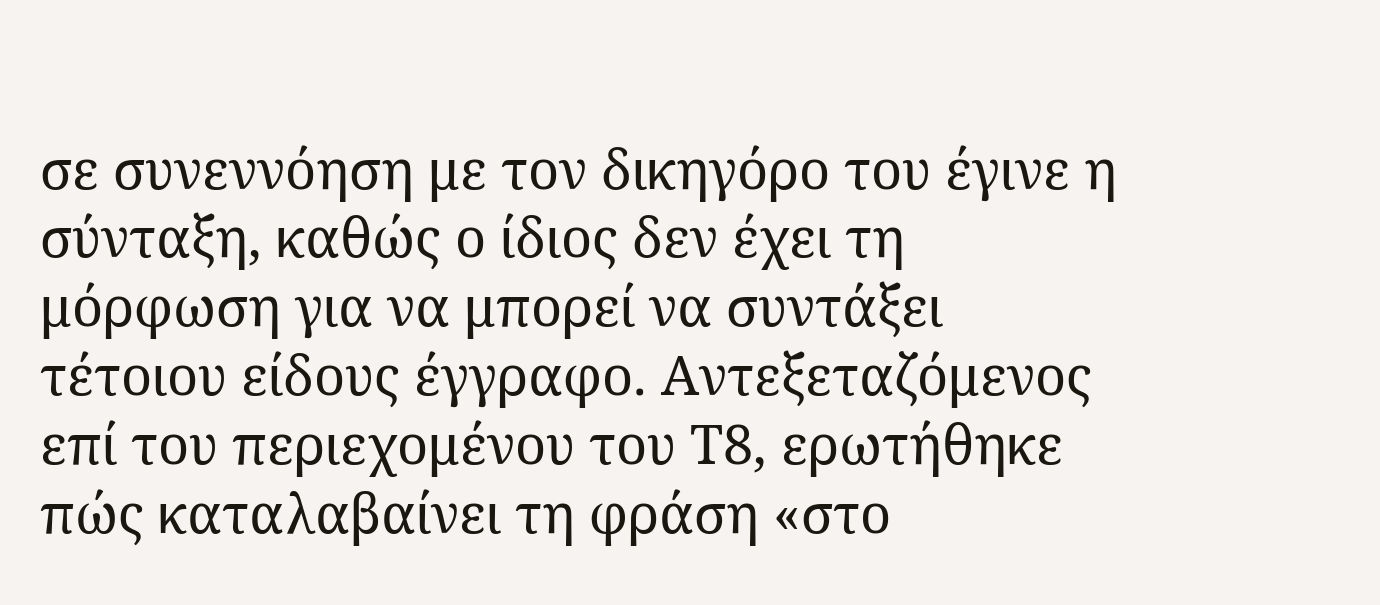σε συνεννόηση με τον δικηγόρο του έγινε η σύνταξη, καθώς ο ίδιος δεν έχει τη μόρφωση για να μπορεί να συντάξει τέτοιου είδους έγγραφο. Αντεξεταζόμενος επί του περιεχομένου του Τ8, ερωτήθηκε πώς καταλαβαίνει τη φράση «στο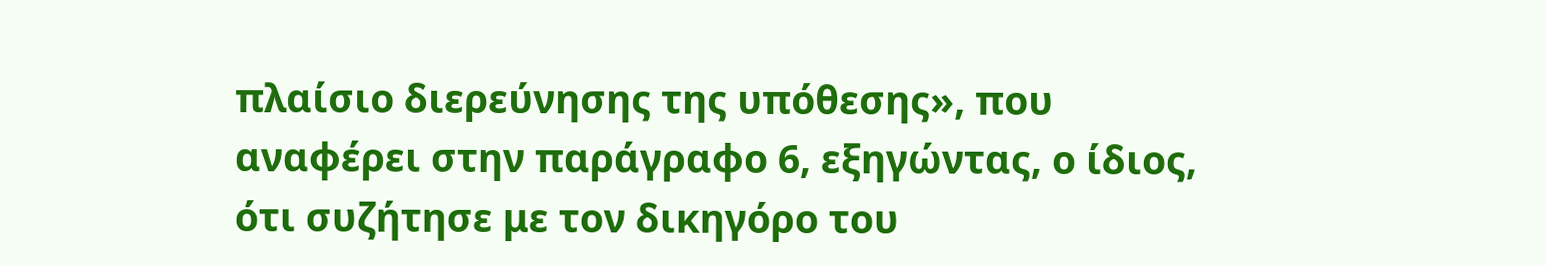πλαίσιο διερεύνησης της υπόθεσης», που αναφέρει στην παράγραφο 6, εξηγώντας, ο ίδιος, ότι συζήτησε με τον δικηγόρο του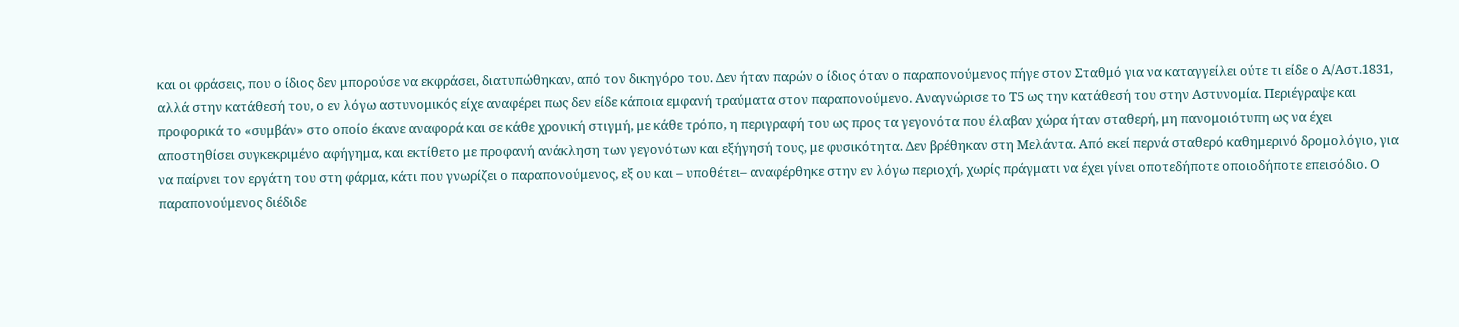και οι φράσεις, που ο ίδιος δεν μπορούσε να εκφράσει, διατυπώθηκαν, από τον δικηγόρο του. Δεν ήταν παρών ο ίδιος όταν ο παραπονούμενος πήγε στον Σταθμό για να καταγγείλει ούτε τι είδε ο Α/Αστ.1831, αλλά στην κατάθεσή του, ο εν λόγω αστυνομικός είχε αναφέρει πως δεν είδε κάποια εμφανή τραύματα στον παραπονούμενο. Αναγνώρισε το Τ5 ως την κατάθεσή του στην Αστυνομία. Περιέγραψε και προφορικά το «συμβάν» στο οποίο έκανε αναφορά και σε κάθε χρονική στιγμή, με κάθε τρόπο, η περιγραφή του ως προς τα γεγονότα που έλαβαν χώρα ήταν σταθερή, μη πανομοιότυπη ως να έχει αποστηθίσει συγκεκριμένο αφήγημα, και εκτίθετο με προφανή ανάκληση των γεγονότων και εξήγησή τους, με φυσικότητα. Δεν βρέθηκαν στη Μελάντα. Από εκεί περνά σταθερό καθημερινό δρομολόγιο, για να παίρνει τον εργάτη του στη φάρμα, κάτι που γνωρίζει ο παραπονούμενος, εξ ου και – υποθέτει– αναφέρθηκε στην εν λόγω περιοχή, χωρίς πράγματι να έχει γίνει οποτεδήποτε οποιοδήποτε επεισόδιο. Ο παραπονούμενος διέδιδε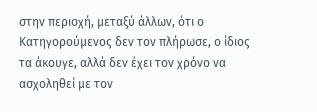στην περιοχή, μεταξύ άλλων, ότι ο Κατηγορούμενος δεν τον πλήρωσε, ο ίδιος τα άκουγε, αλλά δεν έχει τον χρόνο να ασχοληθεί με τον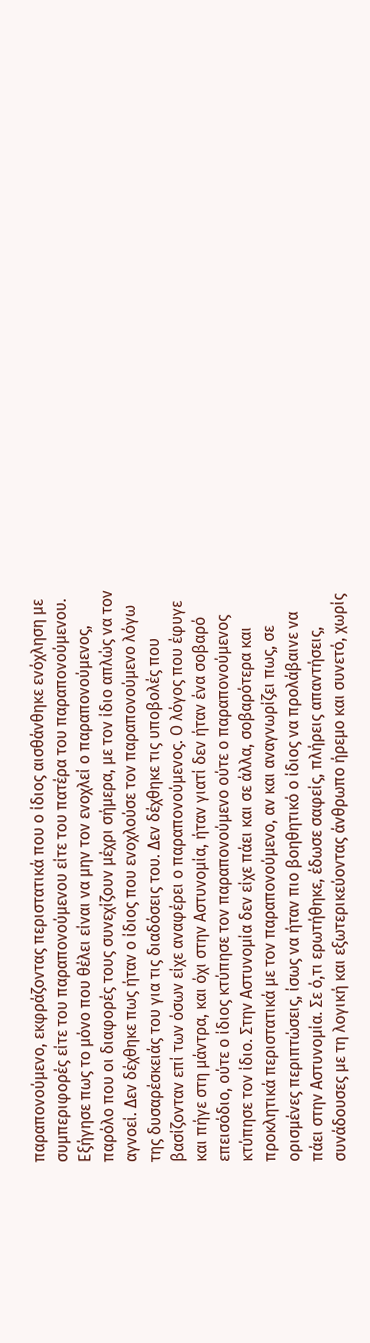παραπονούμενο, εκφράζοντας περιστατικά που ο ίδιος αισθάνθηκε ενόχληση με συμπεριφορές είτε του παραπονούμενου είτε του πατέρα του παραπονούμενου. Εξήγησε πως το μόνο που θέλει είναι να μην τον ενοχλεί ο παραπονούμενος, παρόλο που οι διαφορές τους συνεχίζουν μέχρι σήμερα, με τον ίδιο απλώς να τον αγνοεί. Δεν δέχθηκε πως ήταν ο ίδιος που ενοχλούσε τον παραπονούμενο λόγω της δυσαρέσκειάς του για τις διαδόσεις του. Δεν δέχθηκε τις υποβολές που βασίζονταν επί των όσων είχε αναφέρει ο παραπονούμενος. Ο λόγος που έφυγε και πήγε στη μάντρα, και όχι στην Αστυνομία, ήταν γιατί δεν ήταν ένα σοβαρό επεισόδιο, ούτε ο ίδιος κτύπησε τον παραπονούμενο ούτε ο παραπονούμενος κτύπησε τον ίδιο. Στην Αστυνομία δεν είχε πάει και σε άλλα, σοβαρότερα και προκλητικά περιστατικά με τον παραπονούμενο, αν και αναγνωρίζει πως, σε ορισμένες περιπτώσεις, ίσως να ήταν πιο βοηθητικό ο ίδιος να προλάβαινε να πάει στην Αστυνομία. Σε ό,τι ερωτήθηκε, έδωσε σαφείς, πλήρεις απαντήσεις, συνάδουσες με τη λογική και εξωτερικεύοντας άνθρωπο ήρεμο και συνετό, χωρίς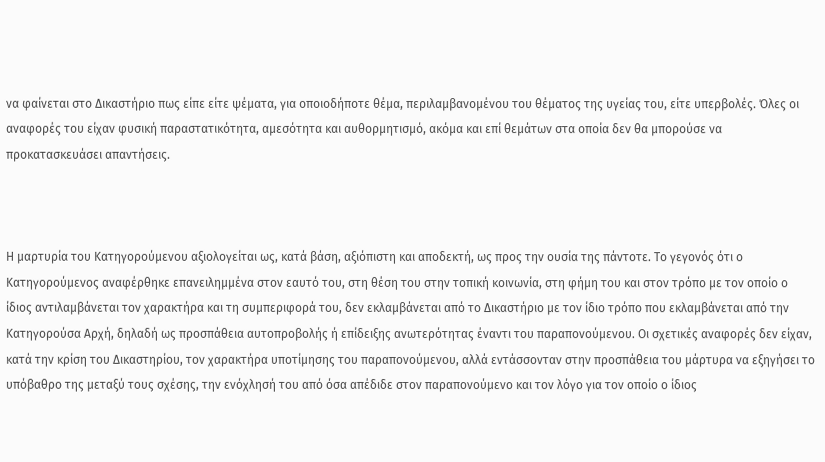να φαίνεται στο Δικαστήριο πως είπε είτε ψέματα, για οποιοδήποτε θέμα, περιλαμβανομένου του θέματος της υγείας του, είτε υπερβολές. Όλες οι αναφορές του είχαν φυσική παραστατικότητα, αμεσότητα και αυθορμητισμό, ακόμα και επί θεμάτων στα οποία δεν θα μπορούσε να προκατασκευάσει απαντήσεις.



Η μαρτυρία του Κατηγορούμενου αξιολογείται ως, κατά βάση, αξιόπιστη και αποδεκτή, ως προς την ουσία της πάντοτε. Το γεγονός ότι ο Κατηγορούμενος αναφέρθηκε επανειλημμένα στον εαυτό του, στη θέση του στην τοπική κοινωνία, στη φήμη του και στον τρόπο με τον οποίο ο ίδιος αντιλαμβάνεται τον χαρακτήρα και τη συμπεριφορά του, δεν εκλαμβάνεται από το Δικαστήριο με τον ίδιο τρόπο που εκλαμβάνεται από την Κατηγορούσα Αρχή, δηλαδή ως προσπάθεια αυτοπροβολής ή επίδειξης ανωτερότητας έναντι του παραπονούμενου. Οι σχετικές αναφορές δεν είχαν, κατά την κρίση του Δικαστηρίου, τον χαρακτήρα υποτίμησης του παραπονούμενου, αλλά εντάσσονταν στην προσπάθεια του μάρτυρα να εξηγήσει το υπόβαθρο της μεταξύ τους σχέσης, την ενόχλησή του από όσα απέδιδε στον παραπονούμενο και τον λόγο για τον οποίο ο ίδιος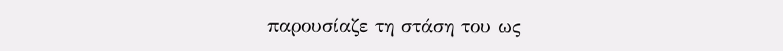παρουσίαζε τη στάση του ως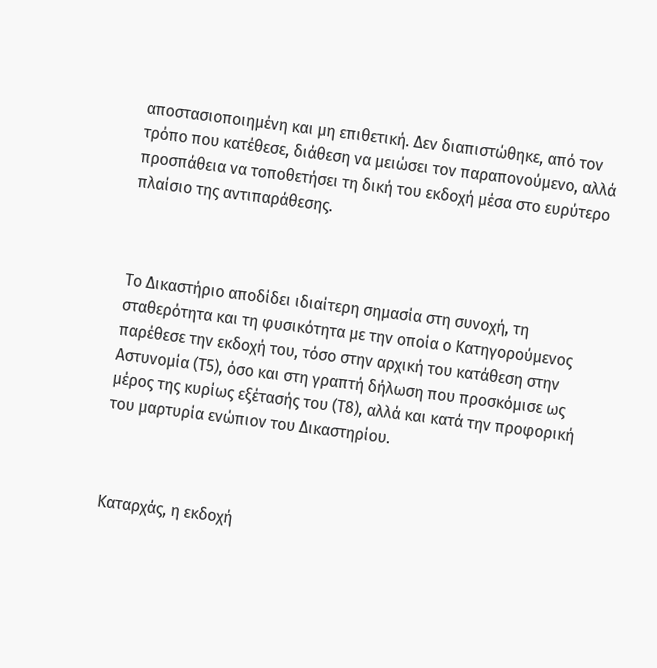αποστασιοποιημένη και μη επιθετική. Δεν διαπιστώθηκε, από τον τρόπο που κατέθεσε, διάθεση να μειώσει τον παραπονούμενο, αλλά προσπάθεια να τοποθετήσει τη δική του εκδοχή μέσα στο ευρύτερο πλαίσιο της αντιπαράθεσης.



Το Δικαστήριο αποδίδει ιδιαίτερη σημασία στη συνοχή, τη σταθερότητα και τη φυσικότητα με την οποία ο Κατηγορούμενος παρέθεσε την εκδοχή του, τόσο στην αρχική του κατάθεση στην Αστυνομία (Τ5), όσο και στη γραπτή δήλωση που προσκόμισε ως μέρος της κυρίως εξέτασής του (Τ8), αλλά και κατά την προφορική του μαρτυρία ενώπιον του Δικαστηρίου.



Καταρχάς, η εκδοχή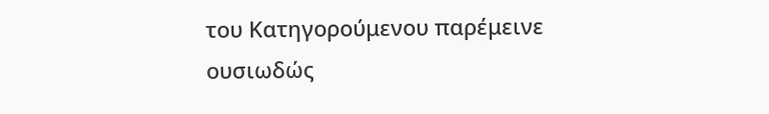του Κατηγορούμενου παρέμεινε ουσιωδώς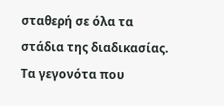σταθερή σε όλα τα στάδια της διαδικασίας. Τα γεγονότα που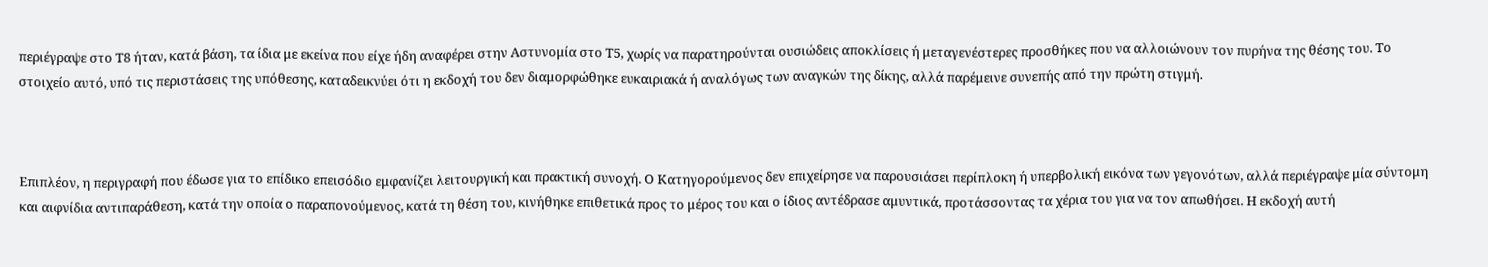περιέγραψε στο Τ8 ήταν, κατά βάση, τα ίδια με εκείνα που είχε ήδη αναφέρει στην Αστυνομία στο Τ5, χωρίς να παρατηρούνται ουσιώδεις αποκλίσεις ή μεταγενέστερες προσθήκες που να αλλοιώνουν τον πυρήνα της θέσης του. Το στοιχείο αυτό, υπό τις περιστάσεις της υπόθεσης, καταδεικνύει ότι η εκδοχή του δεν διαμορφώθηκε ευκαιριακά ή αναλόγως των αναγκών της δίκης, αλλά παρέμεινε συνεπής από την πρώτη στιγμή.



Επιπλέον, η περιγραφή που έδωσε για το επίδικο επεισόδιο εμφανίζει λειτουργική και πρακτική συνοχή. Ο Κατηγορούμενος δεν επιχείρησε να παρουσιάσει περίπλοκη ή υπερβολική εικόνα των γεγονότων, αλλά περιέγραψε μία σύντομη και αιφνίδια αντιπαράθεση, κατά την οποία ο παραπονούμενος, κατά τη θέση του, κινήθηκε επιθετικά προς το μέρος του και ο ίδιος αντέδρασε αμυντικά, προτάσσοντας τα χέρια του για να τον απωθήσει. Η εκδοχή αυτή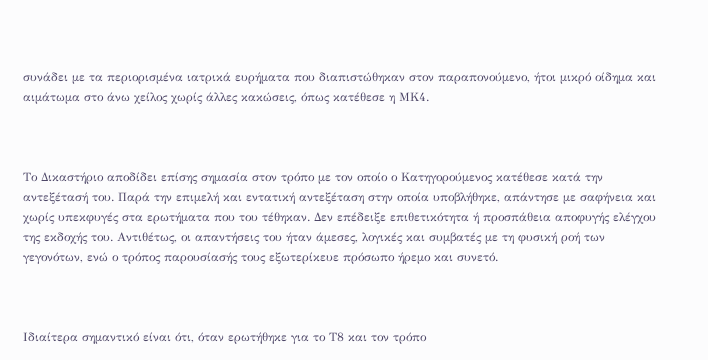συνάδει με τα περιορισμένα ιατρικά ευρήματα που διαπιστώθηκαν στον παραπονούμενο, ήτοι μικρό οίδημα και αιμάτωμα στο άνω χείλος χωρίς άλλες κακώσεις, όπως κατέθεσε η ΜΚ4.



Το Δικαστήριο αποδίδει επίσης σημασία στον τρόπο με τον οποίο ο Κατηγορούμενος κατέθεσε κατά την αντεξέτασή του. Παρά την επιμελή και εντατική αντεξέταση στην οποία υποβλήθηκε, απάντησε με σαφήνεια και χωρίς υπεκφυγές στα ερωτήματα που του τέθηκαν. Δεν επέδειξε επιθετικότητα ή προσπάθεια αποφυγής ελέγχου της εκδοχής του. Αντιθέτως, οι απαντήσεις του ήταν άμεσες, λογικές και συμβατές με τη φυσική ροή των γεγονότων, ενώ ο τρόπος παρουσίασής τους εξωτερίκευε πρόσωπο ήρεμο και συνετό.



Ιδιαίτερα σημαντικό είναι ότι, όταν ερωτήθηκε για το Τ8 και τον τρόπο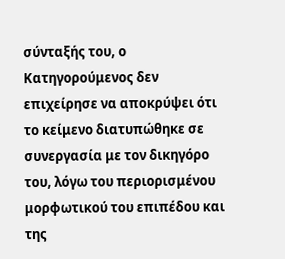σύνταξής του, ο Κατηγορούμενος δεν επιχείρησε να αποκρύψει ότι το κείμενο διατυπώθηκε σε συνεργασία με τον δικηγόρο του, λόγω του περιορισμένου μορφωτικού του επιπέδου και της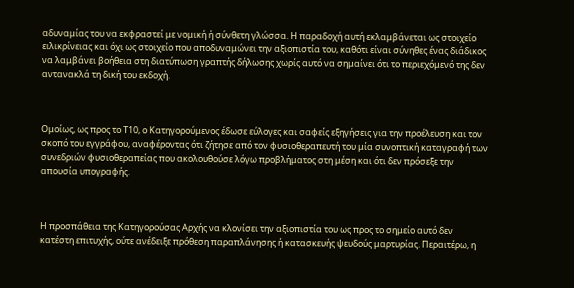αδυναμίας του να εκφραστεί με νομική ή σύνθετη γλώσσα. Η παραδοχή αυτή εκλαμβάνεται ως στοιχείο ειλικρίνειας και όχι ως στοιχείο που αποδυναμώνει την αξιοπιστία του, καθότι είναι σύνηθες ένας διάδικος να λαμβάνει βοήθεια στη διατύπωση γραπτής δήλωσης χωρίς αυτό να σημαίνει ότι το περιεχόμενό της δεν αντανακλά τη δική του εκδοχή.



Ομοίως, ως προς το Τ10, ο Κατηγορούμενος έδωσε εύλογες και σαφείς εξηγήσεις για την προέλευση και τον σκοπό του εγγράφου, αναφέροντας ότι ζήτησε από τον φυσιοθεραπευτή του μία συνοπτική καταγραφή των συνεδριών φυσιοθεραπείας που ακολουθούσε λόγω προβλήματος στη μέση και ότι δεν πρόσεξε την απουσία υπογραφής.



Η προσπάθεια της Κατηγορούσας Αρχής να κλονίσει την αξιοπιστία του ως προς το σημείο αυτό δεν κατέστη επιτυχής, ούτε ανέδειξε πρόθεση παραπλάνησης ή κατασκευής ψευδούς μαρτυρίας. Περαιτέρω, η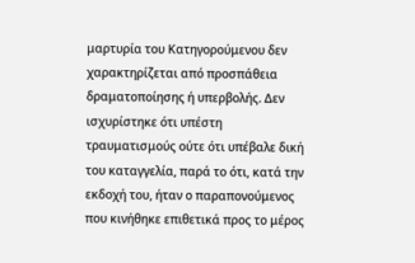μαρτυρία του Κατηγορούμενου δεν χαρακτηρίζεται από προσπάθεια δραματοποίησης ή υπερβολής. Δεν ισχυρίστηκε ότι υπέστη τραυματισμούς ούτε ότι υπέβαλε δική του καταγγελία, παρά το ότι, κατά την εκδοχή του, ήταν ο παραπονούμενος που κινήθηκε επιθετικά προς το μέρος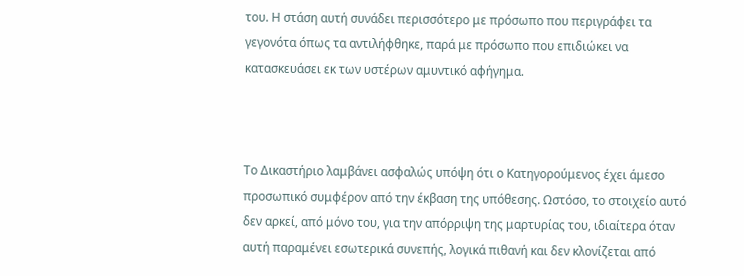του. Η στάση αυτή συνάδει περισσότερο με πρόσωπο που περιγράφει τα γεγονότα όπως τα αντιλήφθηκε, παρά με πρόσωπο που επιδιώκει να κατασκευάσει εκ των υστέρων αμυντικό αφήγημα.



Το Δικαστήριο λαμβάνει ασφαλώς υπόψη ότι ο Κατηγορούμενος έχει άμεσο προσωπικό συμφέρον από την έκβαση της υπόθεσης. Ωστόσο, το στοιχείο αυτό δεν αρκεί, από μόνο του, για την απόρριψη της μαρτυρίας του, ιδιαίτερα όταν αυτή παραμένει εσωτερικά συνεπής, λογικά πιθανή και δεν κλονίζεται από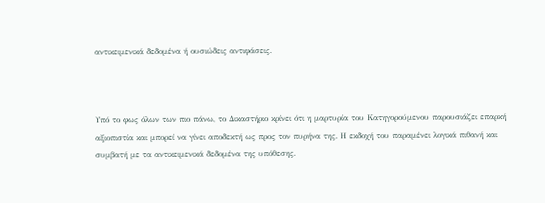αντικειμενικά δεδομένα ή ουσιώδεις αντιφάσεις.



Υπό το φως όλων των πιο πάνω, το Δικαστήριο κρίνει ότι η μαρτυρία του Κατηγορούμενου παρουσιάζει επαρκή αξιοπιστία και μπορεί να γίνει αποδεκτή ως προς τον πυρήνα της. Η εκδοχή του παραμένει λογικά πιθανή και συμβατή με τα αντικειμενικά δεδομένα της υπόθεσης.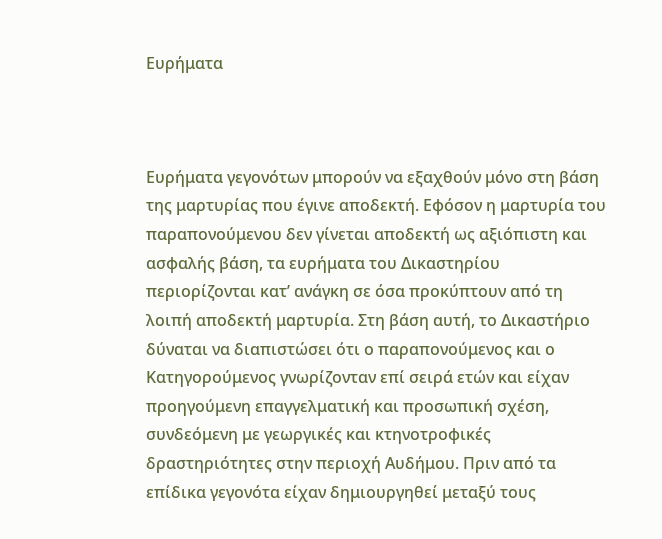Ευρήματα



Ευρήματα γεγονότων μπορούν να εξαχθούν μόνο στη βάση της μαρτυρίας που έγινε αποδεκτή. Εφόσον η μαρτυρία του παραπονούμενου δεν γίνεται αποδεκτή ως αξιόπιστη και ασφαλής βάση, τα ευρήματα του Δικαστηρίου περιορίζονται κατ’ ανάγκη σε όσα προκύπτουν από τη λοιπή αποδεκτή μαρτυρία. Στη βάση αυτή, το Δικαστήριο δύναται να διαπιστώσει ότι ο παραπονούμενος και ο Κατηγορούμενος γνωρίζονταν επί σειρά ετών και είχαν προηγούμενη επαγγελματική και προσωπική σχέση, συνδεόμενη με γεωργικές και κτηνοτροφικές δραστηριότητες στην περιοχή Αυδήμου. Πριν από τα επίδικα γεγονότα είχαν δημιουργηθεί μεταξύ τους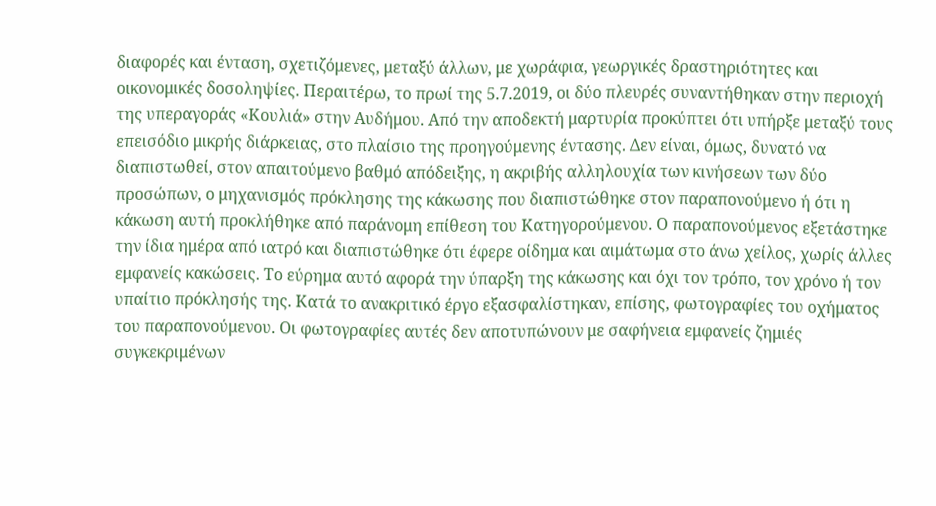διαφορές και ένταση, σχετιζόμενες, μεταξύ άλλων, με χωράφια, γεωργικές δραστηριότητες και οικονομικές δοσοληψίες. Περαιτέρω, το πρωί της 5.7.2019, οι δύο πλευρές συναντήθηκαν στην περιοχή της υπεραγοράς «Κουλιά» στην Αυδήμου. Από την αποδεκτή μαρτυρία προκύπτει ότι υπήρξε μεταξύ τους επεισόδιο μικρής διάρκειας, στο πλαίσιο της προηγούμενης έντασης. Δεν είναι, όμως, δυνατό να διαπιστωθεί, στον απαιτούμενο βαθμό απόδειξης, η ακριβής αλληλουχία των κινήσεων των δύο προσώπων, ο μηχανισμός πρόκλησης της κάκωσης που διαπιστώθηκε στον παραπονούμενο ή ότι η κάκωση αυτή προκλήθηκε από παράνομη επίθεση του Κατηγορούμενου. Ο παραπονούμενος εξετάστηκε την ίδια ημέρα από ιατρό και διαπιστώθηκε ότι έφερε οίδημα και αιμάτωμα στο άνω χείλος, χωρίς άλλες εμφανείς κακώσεις. Το εύρημα αυτό αφορά την ύπαρξη της κάκωσης και όχι τον τρόπο, τον χρόνο ή τον υπαίτιο πρόκλησής της. Κατά το ανακριτικό έργο εξασφαλίστηκαν, επίσης, φωτογραφίες του οχήματος του παραπονούμενου. Οι φωτογραφίες αυτές δεν αποτυπώνουν με σαφήνεια εμφανείς ζημιές συγκεκριμένων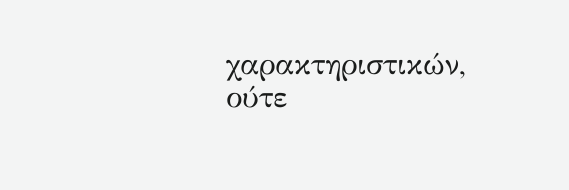χαρακτηριστικών, ούτε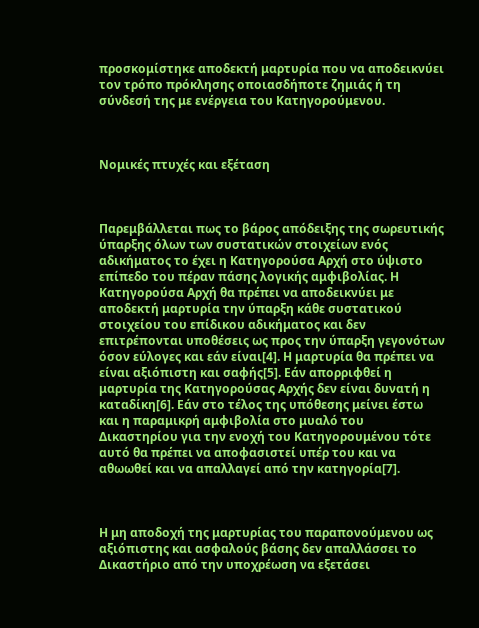προσκομίστηκε αποδεκτή μαρτυρία που να αποδεικνύει τον τρόπο πρόκλησης οποιασδήποτε ζημιάς ή τη σύνδεσή της με ενέργεια του Κατηγορούμενου.



Νομικές πτυχές και εξέταση



Παρεμβάλλεται πως το βάρος απόδειξης της σωρευτικής ύπαρξης όλων των συστατικών στοιχείων ενός αδικήματος το έχει η Κατηγορούσα Αρχή στο ύψιστο επίπεδο του πέραν πάσης λογικής αμφιβολίας. Η Κατηγορούσα Αρχή θα πρέπει να αποδεικνύει με αποδεκτή μαρτυρία την ύπαρξη κάθε συστατικού στοιχείου του επίδικου αδικήματος και δεν επιτρέπονται υποθέσεις ως προς την ύπαρξη γεγονότων όσον εύλογες και εάν είναι[4]. Η μαρτυρία θα πρέπει να είναι αξιόπιστη και σαφής[5]. Εάν απορριφθεί η μαρτυρία της Κατηγορούσας Αρχής δεν είναι δυνατή η καταδίκη[6]. Εάν στο τέλος της υπόθεσης μείνει έστω και η παραμικρή αμφιβολία στο μυαλό του Δικαστηρίου για την ενοχή του Κατηγορουμένου τότε αυτό θα πρέπει να αποφασιστεί υπέρ του και να αθωωθεί και να απαλλαγεί από την κατηγορία[7].



Η μη αποδοχή της μαρτυρίας του παραπονούμενου ως αξιόπιστης και ασφαλούς βάσης δεν απαλλάσσει το Δικαστήριο από την υποχρέωση να εξετάσει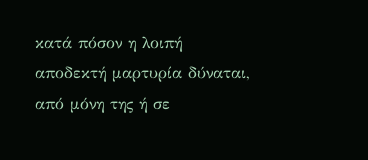κατά πόσον η λοιπή αποδεκτή μαρτυρία δύναται, από μόνη της ή σε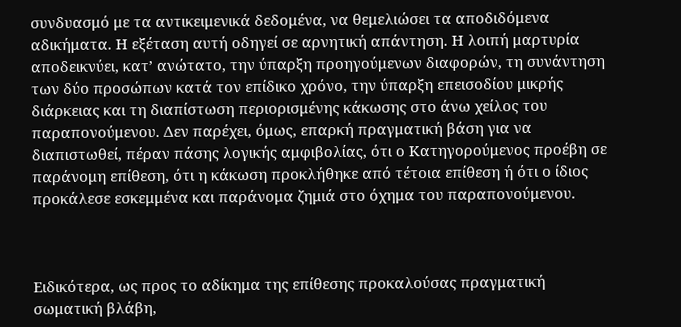συνδυασμό με τα αντικειμενικά δεδομένα, να θεμελιώσει τα αποδιδόμενα αδικήματα. Η εξέταση αυτή οδηγεί σε αρνητική απάντηση. Η λοιπή μαρτυρία αποδεικνύει, κατ’ ανώτατο, την ύπαρξη προηγούμενων διαφορών, τη συνάντηση των δύο προσώπων κατά τον επίδικο χρόνο, την ύπαρξη επεισοδίου μικρής διάρκειας και τη διαπίστωση περιορισμένης κάκωσης στο άνω χείλος του παραπονούμενου. Δεν παρέχει, όμως, επαρκή πραγματική βάση για να διαπιστωθεί, πέραν πάσης λογικής αμφιβολίας, ότι ο Κατηγορούμενος προέβη σε παράνομη επίθεση, ότι η κάκωση προκλήθηκε από τέτοια επίθεση ή ότι ο ίδιος προκάλεσε εσκεμμένα και παράνομα ζημιά στο όχημα του παραπονούμενου.



Ειδικότερα, ως προς το αδίκημα της επίθεσης προκαλούσας πραγματική σωματική βλάβη,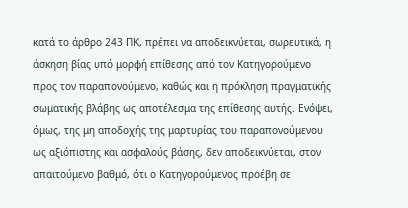κατά το άρθρο 243 ΠΚ, πρέπει να αποδεικνύεται, σωρευτικά, η άσκηση βίας υπό μορφή επίθεσης από τον Κατηγορούμενο προς τον παραπονούμενο, καθώς και η πρόκληση πραγματικής σωματικής βλάβης ως αποτέλεσμα της επίθεσης αυτής. Ενόψει, όμως, της μη αποδοχής της μαρτυρίας του παραπονούμενου ως αξιόπιστης και ασφαλούς βάσης, δεν αποδεικνύεται, στον απαιτούμενο βαθμό, ότι ο Κατηγορούμενος προέβη σε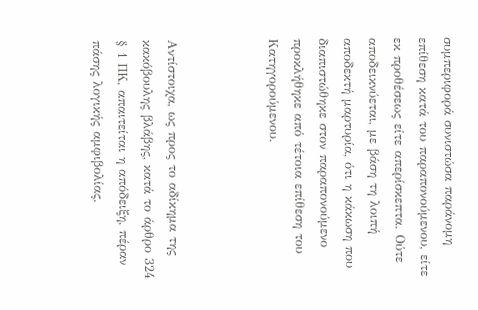συμπεριφορά συνιστώσα παράνομη επίθεση κατά του παραπονούμενου, είτε εκ προθέσεως είτε απερίσκεπτα. Ούτε αποδεικνύεται, με βάση τη λοιπή αποδεκτή μαρτυρία, ότι η κάκωση που διαπιστώθηκε στον παραπονούμενο προκλήθηκε από τέτοια επίθεση του Κατηγορούμενου.



Αντίστοιχα, ως προς το αδίκημα της κακόβουλης βλάβης, κατά το άρθρο 324 § 1 ΠΚ, απαιτείται η απόδειξη, πέραν πάσης λογικής αμφιβολίας,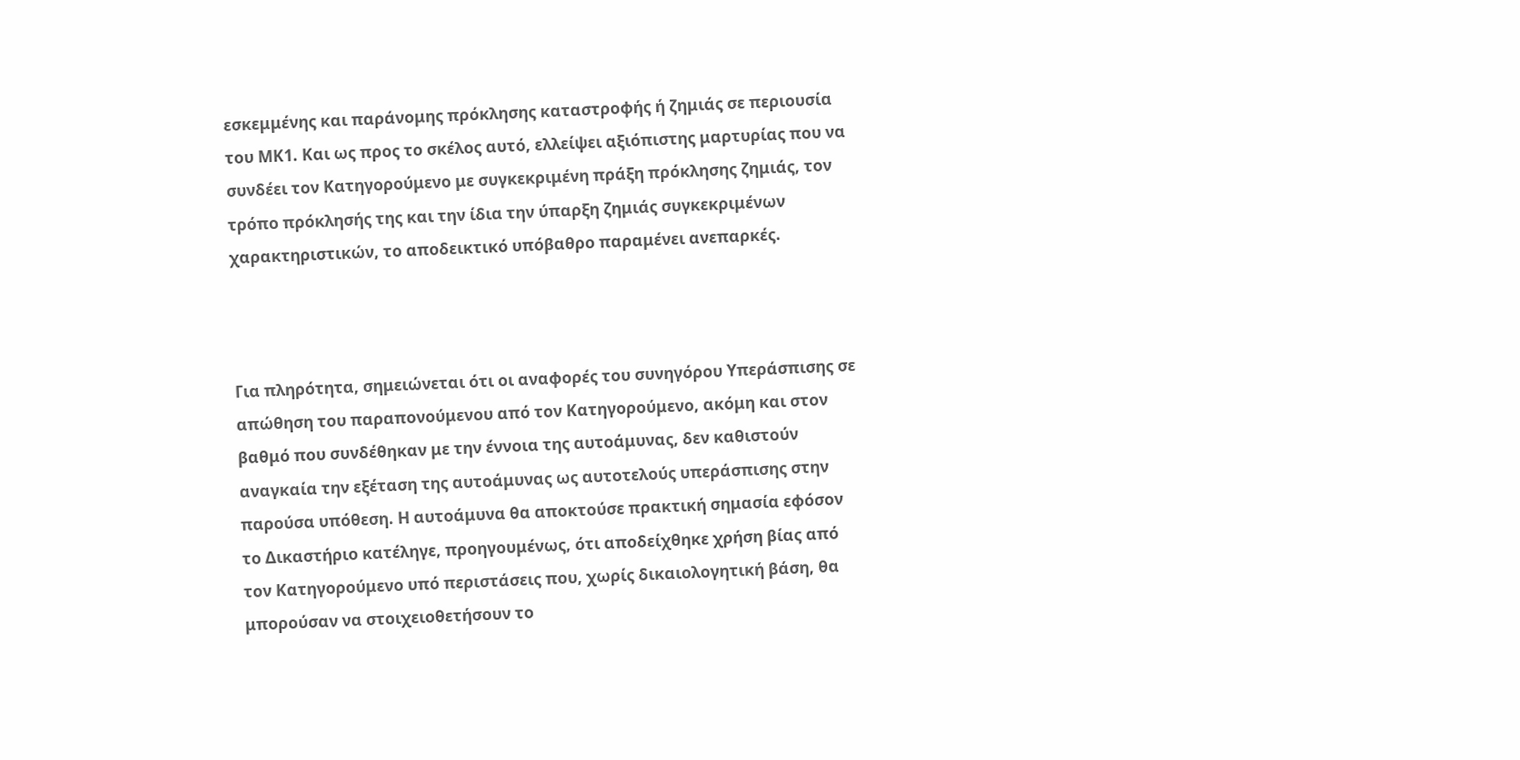εσκεμμένης και παράνομης πρόκλησης καταστροφής ή ζημιάς σε περιουσία του ΜΚ1. Και ως προς το σκέλος αυτό, ελλείψει αξιόπιστης μαρτυρίας που να συνδέει τον Κατηγορούμενο με συγκεκριμένη πράξη πρόκλησης ζημιάς, τον τρόπο πρόκλησής της και την ίδια την ύπαρξη ζημιάς συγκεκριμένων χαρακτηριστικών, το αποδεικτικό υπόβαθρο παραμένει ανεπαρκές.



Για πληρότητα, σημειώνεται ότι οι αναφορές του συνηγόρου Υπεράσπισης σε απώθηση του παραπονούμενου από τον Κατηγορούμενο, ακόμη και στον βαθμό που συνδέθηκαν με την έννοια της αυτοάμυνας, δεν καθιστούν αναγκαία την εξέταση της αυτοάμυνας ως αυτοτελούς υπεράσπισης στην παρούσα υπόθεση. Η αυτοάμυνα θα αποκτούσε πρακτική σημασία εφόσον το Δικαστήριο κατέληγε, προηγουμένως, ότι αποδείχθηκε χρήση βίας από τον Κατηγορούμενο υπό περιστάσεις που, χωρίς δικαιολογητική βάση, θα μπορούσαν να στοιχειοθετήσουν το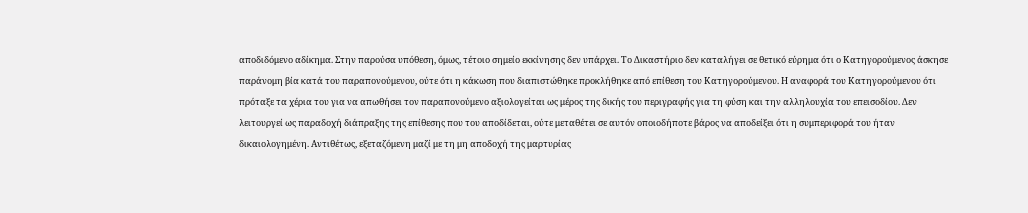αποδιδόμενο αδίκημα. Στην παρούσα υπόθεση, όμως, τέτοιο σημείο εκκίνησης δεν υπάρχει. Το Δικαστήριο δεν καταλήγει σε θετικό εύρημα ότι ο Κατηγορούμενος άσκησε παράνομη βία κατά του παραπονούμενου, ούτε ότι η κάκωση που διαπιστώθηκε προκλήθηκε από επίθεση του Κατηγορούμενου. Η αναφορά του Κατηγορούμενου ότι πρόταξε τα χέρια του για να απωθήσει τον παραπονούμενο αξιολογείται ως μέρος της δικής του περιγραφής για τη φύση και την αλληλουχία του επεισοδίου. Δεν λειτουργεί ως παραδοχή διάπραξης της επίθεσης που του αποδίδεται, ούτε μεταθέτει σε αυτόν οποιοδήποτε βάρος να αποδείξει ότι η συμπεριφορά του ήταν δικαιολογημένη. Αντιθέτως, εξεταζόμενη μαζί με τη μη αποδοχή της μαρτυρίας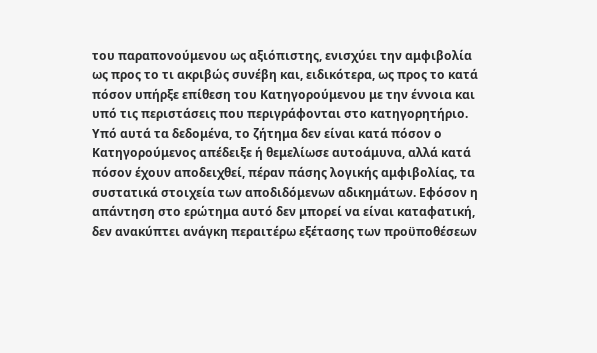του παραπονούμενου ως αξιόπιστης, ενισχύει την αμφιβολία ως προς το τι ακριβώς συνέβη και, ειδικότερα, ως προς το κατά πόσον υπήρξε επίθεση του Κατηγορούμενου με την έννοια και υπό τις περιστάσεις που περιγράφονται στο κατηγορητήριο. Υπό αυτά τα δεδομένα, το ζήτημα δεν είναι κατά πόσον ο Κατηγορούμενος απέδειξε ή θεμελίωσε αυτοάμυνα, αλλά κατά πόσον έχουν αποδειχθεί, πέραν πάσης λογικής αμφιβολίας, τα συστατικά στοιχεία των αποδιδόμενων αδικημάτων. Εφόσον η απάντηση στο ερώτημα αυτό δεν μπορεί να είναι καταφατική, δεν ανακύπτει ανάγκη περαιτέρω εξέτασης των προϋποθέσεων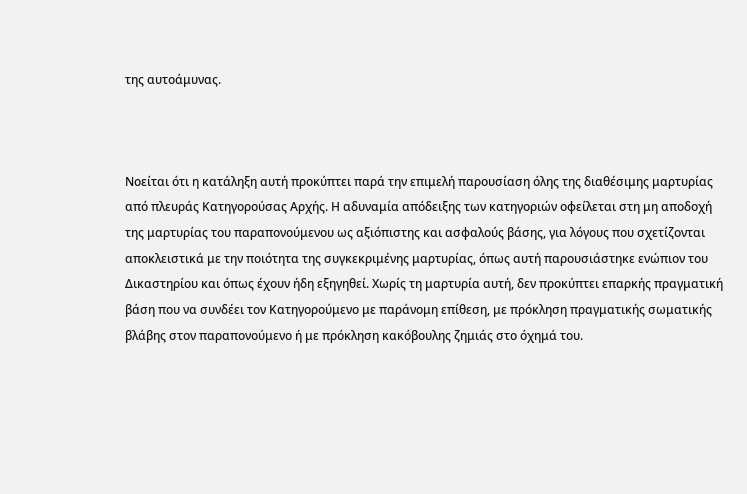της αυτοάμυνας.



Νοείται ότι η κατάληξη αυτή προκύπτει παρά την επιμελή παρουσίαση όλης της διαθέσιμης μαρτυρίας από πλευράς Κατηγορούσας Αρχής. Η αδυναμία απόδειξης των κατηγοριών οφείλεται στη μη αποδοχή της μαρτυρίας του παραπονούμενου ως αξιόπιστης και ασφαλούς βάσης, για λόγους που σχετίζονται αποκλειστικά με την ποιότητα της συγκεκριμένης μαρτυρίας, όπως αυτή παρουσιάστηκε ενώπιον του Δικαστηρίου και όπως έχουν ήδη εξηγηθεί. Χωρίς τη μαρτυρία αυτή, δεν προκύπτει επαρκής πραγματική βάση που να συνδέει τον Κατηγορούμενο με παράνομη επίθεση, με πρόκληση πραγματικής σωματικής βλάβης στον παραπονούμενο ή με πρόκληση κακόβουλης ζημιάς στο όχημά του.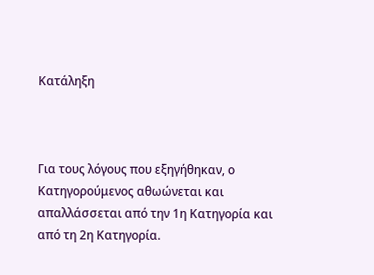Κατάληξη



Για τους λόγους που εξηγήθηκαν, ο Κατηγορούμενος αθωώνεται και απαλλάσσεται από την 1η Κατηγορία και από τη 2η Κατηγορία.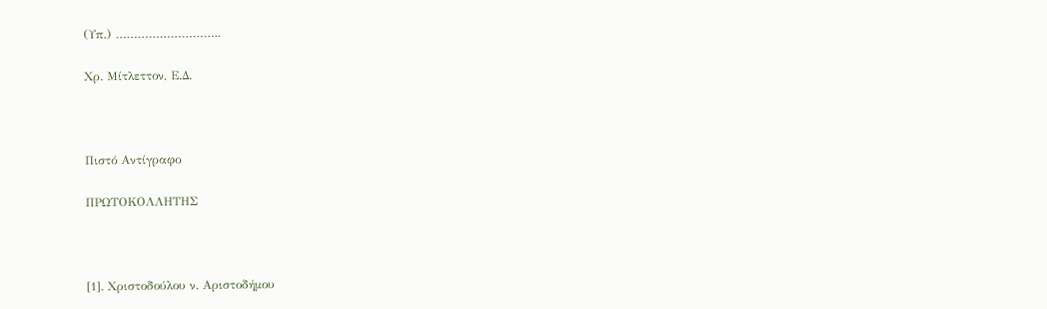(Υπ.) ………………………..

Χρ. Μίτλεττον, Ε.Δ.



Πιστό Αντίγραφο

ΠΡΩΤΟΚΟΛΛΗΤΗΣ



[1]. Χριστοδούλου ν. Αριστοδήμου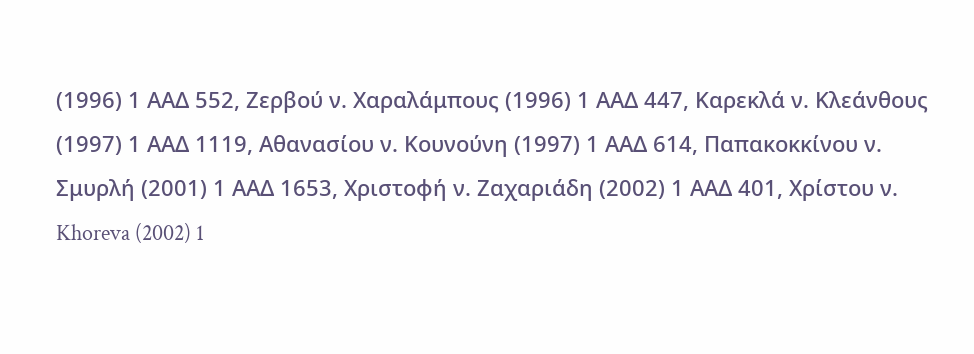(1996) 1 ΑΑΔ 552, Ζερβού ν. Χαραλάμπους (1996) 1 ΑΑΔ 447, Καρεκλά ν. Κλεάνθους (1997) 1 ΑΑΔ 1119, Αθανασίου ν. Κουνούνη (1997) 1 ΑΑΔ 614, Παπακοκκίνου ν. Σμυρλή (2001) 1 ΑΑΔ 1653, Χριστοφή ν. Ζαχαριάδη (2002) 1 ΑΑΔ 401, Χρίστου ν. Khoreva (2002) 1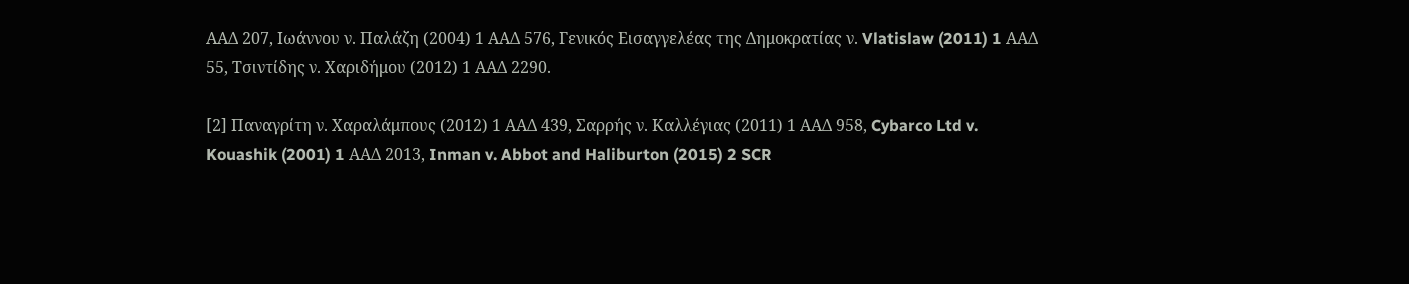ΑΑΔ 207, Ιωάννου ν. Παλάζη (2004) 1 ΑΑΔ 576, Γενικός Εισαγγελέας της Δημοκρατίας ν. Vlatislaw (2011) 1 ΑΑΔ 55, Τσιντίδης ν. Χαριδήμου (2012) 1 ΑΑΔ 2290.

[2] Παναγρίτη ν. Χαραλάμπους (2012) 1 ΑΑΔ 439, Σαρρής ν. Καλλέγιας (2011) 1 ΑΑΔ 958, Cybarco Ltd v. Kouashik (2001) 1 ΑΑΔ 2013, Inman v. Abbot and Haliburton (2015) 2 SCR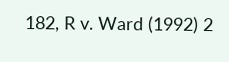182, R v. Ward (1992) 2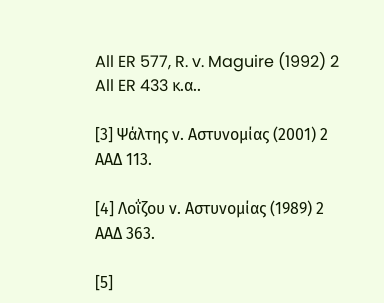All ER 577, R. v. Maguire (1992) 2 All ER 433 κ.α..

[3] Ψάλτης ν. Αστυνομίας (2001) 2 ΑΑΔ 113.

[4] Λοΐζου ν. Αστυνομίας (1989) 2 ΑΑΔ 363.

[5]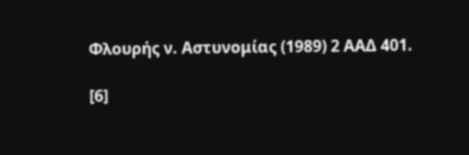Φλουρής ν. Αστυνομίας (1989) 2 ΑΑΔ 401.

[6]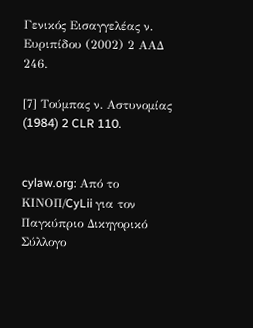Γενικός Εισαγγελέας ν. Ευριπίδου (2002) 2 ΑΑΔ 246.

[7] Τούμπας ν. Αστυνομίας (1984) 2 CLR 110.


cylaw.org: Από το ΚΙΝOΠ/CyLii για τον Παγκύπριο Δικηγορικό Σύλλογο